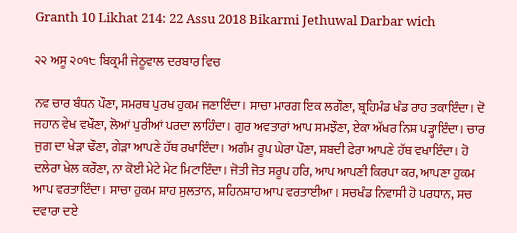Granth 10 Likhat 214: 22 Assu 2018 Bikarmi Jethuwal Darbar wich

੨੨ ਅਸੂ ੨੦੧੮ ਬਿਕ੍ਰਮੀ ਜੇਠੂਵਾਲ ਦਰਬਾਰ ਵਿਚ

ਨਵ ਚਾਰ ਬੰਧਨ ਪੌਣਾ, ਸਮਰਥ ਪੁਰਖ ਹੁਕਮ ਜਣਾਇੰਦਾ। ਸਾਚਾ ਮਾਰਗ ਇਕ ਲਗੌਣਾ, ਬ੍ਰਹਿਮੰਡ ਖੰਡ ਰਾਹ ਤਕਾਇੰਦਾ। ਦੋ ਜਹਾਨ ਵੇਖ ਵਖੌਣਾ, ਲੋਆਂ ਪੁਰੀਆਂ ਪਰਦਾ ਲਾਹਿੰਦਾ। ਗੁਰ ਅਵਤਾਰਾਂ ਆਪ ਸਮਝੌਣਾ, ਏਕਾ ਅੱਖਰ ਨਿਸ਼ ਪੜ੍ਹਾਇੰਦਾ। ਚਾਰ ਜੁਗ ਦਾ ਖੇੜਾ ਢੌਣਾ, ਗੇੜਾ ਆਪਣੇ ਹੱਥ ਰਖਾਇੰਦਾ। ਅਗੰਮ ਰੂਪ ਘੇਰਾ ਪੌਣਾ, ਸ਼ਬਦੀ ਫੇਰਾ ਆਪਣੇ ਹੱਥ ਵਖਾਇੰਦਾ। ਹੋ ਦਲੇਰਾ ਖੇਲ ਕਰੌਣਾ, ਨਾ ਕੋਈ ਮੇਟੇ ਮੇਟ ਮਿਟਾਇੰਦਾ। ਜੋਤੀ ਜੋਤ ਸਰੂਪ ਹਰਿ, ਆਪ ਆਪਣੀ ਕਿਰਪਾ ਕਰ, ਆਪਣਾ ਹੁਕਮ ਆਪ ਵਰਤਾਇੰਦਾ। ਸਾਚਾ ਹੁਕਮ ਸ਼ਾਹ ਸੁਲਤਾਨ, ਸ਼ਹਿਨਸ਼ਾਹ ਆਪ ਵਰਤਾਈਆ। ਸਚਖੰਡ ਨਿਵਾਸੀ ਹੋ ਪਰਧਾਨ, ਸਚ ਦਵਾਰਾ ਦਏ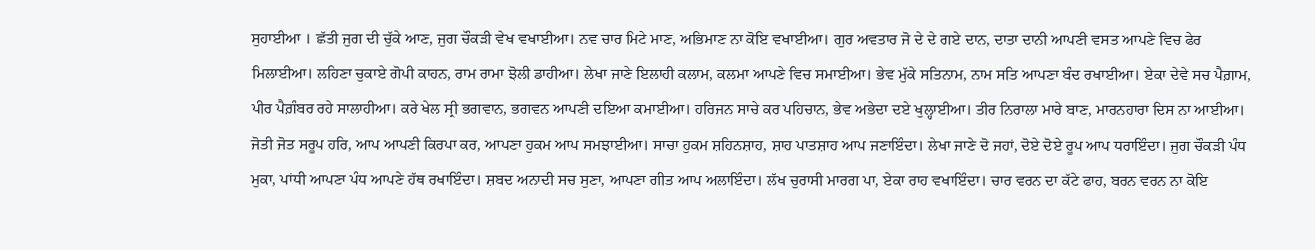ਸੁਹਾਈਆ । ਛੱਤੀ ਜੁਗ ਦੀ ਚੁੱਕੇ ਆਣ, ਜੁਗ ਚੌਕੜੀ ਵੇਖ ਵਖਾਈਆ। ਨਵ ਚਾਰ ਮਿਟੇ ਮਾਣ, ਅਭਿਮਾਣ ਨਾ ਕੋਇ ਵਖਾਈਆ। ਗੁਰ ਅਵਤਾਰ ਜੋ ਦੇ ਦੇ ਗਏ ਦਾਨ, ਦਾਤਾ ਦਾਨੀ ਆਪਣੀ ਵਸਤ ਆਪਣੇ ਵਿਚ ਫੇਰ ਮਿਲਾਈਆ। ਲਹਿਣਾ ਚੁਕਾਏ ਗੋਪੀ ਕਾਹਨ, ਰਾਮ ਰਾਮਾ ਝੋਲੀ ਡਾਹੀਆ। ਲੇਖਾ ਜਾਣੇ ਇਲਾਹੀ ਕਲਾਮ, ਕਲਮਾ ਆਪਣੇ ਵਿਚ ਸਮਾਈਆ। ਭੇਵ ਮੁੱਕੇ ਸਤਿਨਾਮ, ਨਾਮ ਸਤਿ ਆਪਣਾ ਬੰਦ ਰਖਾਈਆ। ਏਕਾ ਦੇਵੇ ਸਚ ਪੈਗ਼ਾਮ, ਪੀਰ ਪੈਗ਼ੰਬਰ ਰਹੇ ਸਾਲਾਹੀਆ। ਕਰੇ ਖੇਲ ਸ੍ਰੀ ਭਗਵਾਨ, ਭਗਵਨ ਆਪਣੀ ਦਇਆ ਕਮਾਈਆ। ਹਰਿਜਨ ਸਾਚੇ ਕਰ ਪਹਿਚਾਨ, ਭੇਵ ਅਭੇਦਾ ਦਏ ਖੁਲ੍ਹਾਈਆ। ਤੀਰ ਨਿਰਾਲਾ ਮਾਰੇ ਬਾਣ, ਮਾਰਨਹਾਰਾ ਦਿਸ ਨਾ ਆਈਆ। ਜੋਤੀ ਜੋਤ ਸਰੂਪ ਹਰਿ, ਆਪ ਆਪਣੀ ਕਿਰਪਾ ਕਰ, ਆਪਣਾ ਹੁਕਮ ਆਪ ਸਮਝਾਈਆ। ਸਾਚਾ ਹੁਕਮ ਸ਼ਹਿਨਸ਼ਾਹ, ਸ਼ਾਹ ਪਾਤਸ਼ਾਹ ਆਪ ਜਣਾਇੰਦਾ। ਲੇਖਾ ਜਾਣੇ ਦੋ ਜਹਾਂ, ਦੋਏ ਦੋਏ ਰੂਪ ਆਪ ਧਰਾਇੰਦਾ। ਜੁਗ ਚੌਕੜੀ ਪੰਧ ਮੁਕਾ, ਪਾਂਧੀ ਆਪਣਾ ਪੰਧ ਆਪਣੇ ਹੱਥ ਰਖਾਇੰਦਾ। ਸ਼ਬਦ ਅਨਾਦੀ ਸਚ ਸੁਣਾ, ਆਪਣਾ ਗੀਤ ਆਪ ਅਲਾਇੰਦਾ। ਲੱਖ ਚੁਰਾਸੀ ਮਾਰਗ ਪਾ, ਏਕਾ ਰਾਹ ਵਖਾਇੰਦਾ। ਚਾਰ ਵਰਨ ਦਾ ਕੱਟੇ ਫਾਹ, ਬਰਨ ਵਰਨ ਨਾ ਕੋਇ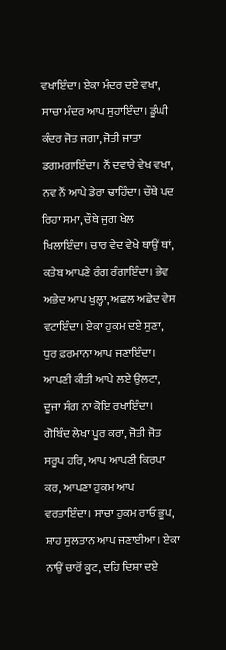ਵਖਾਇੰਦਾ। ਏਕਾ ਮੰਦਰ ਦਏ ਵਖਾ, ਸਾਚਾ ਮੰਦਰ ਆਪ ਸੁਹਾਇੰਦਾ। ਡੂੰਘੀ ਕੰਦਰ ਜੋਤ ਜਗਾ, ਜੋਤੀ ਜਾਤਾ ਡਗਮਗਾਇੰਦਾ। ਨੌਂ ਦਵਾਰੇ ਵੇਖ ਵਖਾ, ਨਵ ਨੌਂ ਆਪੇ ਡੇਰਾ ਢਾਹਿੰਦਾ। ਚੌਥੇ ਪਦ ਰਿਹਾ ਸਮਾ, ਚੌਥੇ ਜੁਗ ਖੇਲ ਖਿਲਾਇੰਦਾ। ਚਾਰ ਵੇਦ ਵੇਖੇ ਥਾਉਂ ਥਾਂ, ਕਤੇਬ ਆਪਣੇ ਰੰਗ ਰੰਗਾਇੰਦਾ। ਭੇਵ ਅਭੇਦ ਆਪ ਖੁਲ੍ਹਾ, ਅਛਲ ਅਛੇਦ ਵੇਸ ਵਟਾਇੰਦਾ। ਏਕਾ ਹੁਕਮ ਦਏ ਸੁਣਾ, ਧੁਰ ਫ਼ਰਮਾਨਾ ਆਪ ਜਣਾਇੰਦਾ। ਆਪਣੀ ਕੀਤੀ ਆਪੇ ਲਏ ਉਲਟਾ, ਦੂਜਾ ਸੰਗ ਨਾ ਕੋਇ ਰਖਾਇੰਦਾ। ਗੋਬਿੰਦ ਲੇਖਾ ਪੂਰ ਕਰਾ, ਜੋਤੀ ਜੋਤ ਸਰੂਪ ਹਰਿ, ਆਪ ਆਪਣੀ ਕਿਰਪਾ ਕਰ, ਆਪਣਾ ਹੁਕਮ ਆਪ ਵਰਤਾਇੰਦਾ। ਸਾਚਾ ਹੁਕਮ ਰਾਓ ਭੂਪ, ਸ਼ਾਹ ਸੁਲਤਾਨ ਆਪ ਜਣਾਈਆ। ਏਕਾ ਨਾਉਂ ਚਾਰੋਂ ਕੂਟ, ਦਹਿ ਦਿਸ਼ਾ ਦਏ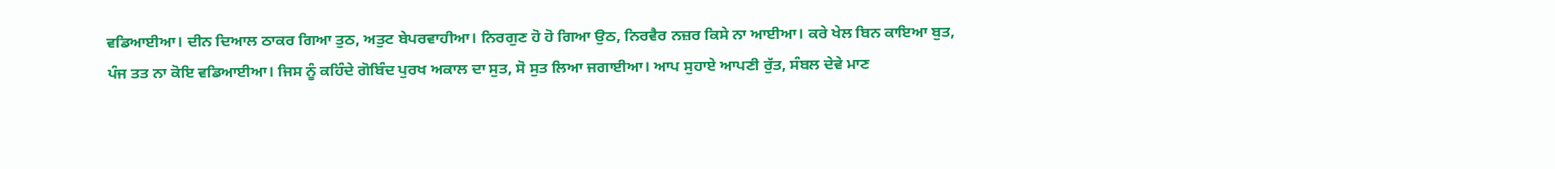ਵਡਿਆਈਆ। ਦੀਨ ਦਿਆਲ ਠਾਕਰ ਗਿਆ ਤੁਠ, ਅਤੁਟ ਬੇਪਰਵਾਹੀਆ। ਨਿਰਗੁਣ ਹੋ ਹੋ ਗਿਆ ਉਠ, ਨਿਰਵੈਰ ਨਜ਼ਰ ਕਿਸੇ ਨਾ ਆਈਆ। ਕਰੇ ਖੇਲ ਬਿਨ ਕਾਇਆ ਬੁਤ, ਪੰਜ ਤਤ ਨਾ ਕੋਇ ਵਡਿਆਈਆ। ਜਿਸ ਨੂੰ ਕਹਿੰਦੇ ਗੋਬਿੰਦ ਪੁਰਖ ਅਕਾਲ ਦਾ ਸੁਤ, ਸੋ ਸੁਤ ਲਿਆ ਜਗਾਈਆ। ਆਪ ਸੁਹਾਏ ਆਪਣੀ ਰੁੱਤ, ਸੰਬਲ ਦੇਵੇ ਮਾਣ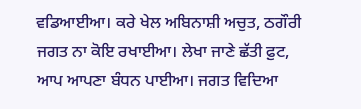ਵਡਿਆਈਆ। ਕਰੇ ਖੇਲ ਅਬਿਨਾਸ਼ੀ ਅਚੁਤ, ਠਗੌਰੀ ਜਗਤ ਨਾ ਕੋਇ ਰਖਾਈਆ। ਲੇਖਾ ਜਾਣੇ ਛੱਤੀ ਫ਼ੁਟ, ਆਪ ਆਪਣਾ ਬੰਧਨ ਪਾਈਆ। ਜਗਤ ਵਿਦਿਆ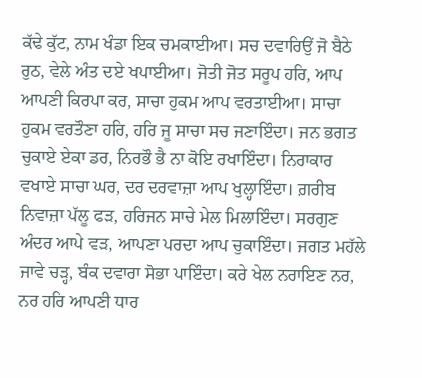ਕੱਢੇ ਕੁੱਟ, ਨਾਮ ਖੰਡਾ ਇਕ ਚਮਕਾਈਆ। ਸਚ ਦਵਾਰਿਉਂ ਜੋ ਬੈਠੇ ਰੁਠ, ਵੇਲੇ ਅੰਤ ਦਏ ਖਪਾਈਆ। ਜੋਤੀ ਜੋਤ ਸਰੂਪ ਹਰਿ, ਆਪ ਆਪਣੀ ਕਿਰਪਾ ਕਰ, ਸਾਚਾ ਹੁਕਮ ਆਪ ਵਰਤਾਈਆ। ਸਾਚਾ ਹੁਕਮ ਵਰਤੌਣਾ ਹਰਿ, ਹਰਿ ਜੂ ਸਾਚਾ ਸਚ ਜਣਾਇੰਦਾ। ਜਨ ਭਗਤ ਚੁਕਾਏ ਏਕਾ ਡਰ, ਨਿਰਭੌ ਭੈ ਨਾ ਕੋਇ ਰਖਾਇੰਦਾ। ਨਿਰਾਕਾਰ ਵਖਾਏ ਸਾਚਾ ਘਰ, ਦਰ ਦਰਵਾਜ਼ਾ ਆਪ ਖੁਲ੍ਹਾਇੰਦਾ। ਗ਼ਰੀਬ ਨਿਵਾਜ਼ਾ ਪੱਲੂ ਫੜ, ਹਰਿਜਨ ਸਾਚੇ ਮੇਲ ਮਿਲਾਇੰਦਾ। ਸਰਗੁਣ ਅੰਦਰ ਆਪੇ ਵੜ, ਆਪਣਾ ਪਰਦਾ ਆਪ ਚੁਕਾਇੰਦਾ। ਜਗਤ ਮਹੱਲੇ ਜਾਵੇ ਚੜ੍ਹ, ਬੰਕ ਦਵਾਰਾ ਸੋਭਾ ਪਾਇੰਦਾ। ਕਰੇ ਖੇਲ ਨਰਾਇਣ ਨਰ, ਨਰ ਹਰਿ ਆਪਣੀ ਧਾਰ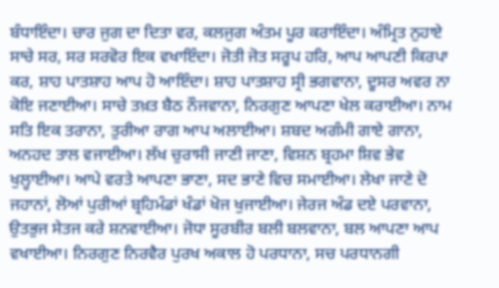ਬੰਧਾਇੰਦਾ। ਚਾਰ ਜੁਗ ਦਾ ਦਿਤਾ ਵਰ, ਕਲਜੁਗ ਅੰਤਮ ਪੂਰ ਕਰਾਇੰਦਾ। ਅੰਮ੍ਰਿਤ ਨੁਹਾਏ ਸਾਚੇ ਸਰ, ਸਰ ਸਰਵੋਰ ਇਕ ਵਖਾਇੰਦਾ। ਜੋਤੀ ਜੋਤ ਸਰੂਪ ਹਰਿ, ਆਪ ਆਪਣੀ ਕਿਰਪਾ ਕਰ, ਸ਼ਾਹ ਪਾਤਸ਼ਾਹ ਆਪ ਹੋ ਆਇੰਦਾ। ਸ਼ਾਹ ਪਾਤਸ਼ਾਹ ਸ੍ਰੀ ਭਗਵਾਨਾ, ਦੂਸਰ ਅਵਰ ਨਾ ਕੋਇ ਜਣਾਈਆ। ਸਾਚੇ ਤਖ਼ਤ ਬੈਠ ਨੌਜਵਾਨਾ, ਨਿਰਗੁਣ ਆਪਣਾ ਖੇਲ ਕਰਾਈਆ। ਨਾਮ ਸਤਿ ਇਕ ਤਰਾਨਾ, ਤੁਰੀਆ ਰਾਗ ਆਪ ਅਲਾਈਆ। ਸ਼ਬਦ ਅਗੰਮੀ ਗਾਏ ਗਾਨਾ, ਅਨਹਦ ਤਾਲ ਵਜਾਈਆ। ਲੱਖ ਚੁਰਾਸੀ ਜਾਣੀ ਜਾਣਾ, ਵਿਸ਼ਨ ਬ੍ਰਹਮਾ ਸ਼ਿਵ ਭੇਵ ਖੁਲ੍ਹਾਈਆ। ਆਪੇ ਵਰਤੇ ਆਪਣਾ ਭਾਣਾ, ਸਦ ਭਾਣੇ ਵਿਚ ਸਮਾਈਆ। ਲੇਖਾ ਜਾਣੇ ਦੋ ਜਹਾਨਾਂ, ਲੋਆਂ ਪੁਰੀਆਂ ਬ੍ਰਹਿਮੰਡਾਂ ਖੰਡਾਂ ਖੋਜ ਖੁਜਾਈਆ। ਜੇਰਜ ਅੰਡ ਦਏ ਪਰਵਾਨਾ, ਉਤਭੁਜ ਸੇਤਜ ਕਰੇ ਸ਼ਨਵਾਈਆ। ਜੋਧਾ ਸੂਰਬੀਰ ਬਲੀ ਬਲਵਾਨਾ, ਬਲ ਆਪਣਾ ਆਪ ਵਖਾਈਆ। ਨਿਰਗੁਣ ਨਿਰਵੈਰ ਪੁਰਖ ਅਕਾਲ ਹੋ ਪਰਧਾਨਾ, ਸਚ ਪਰਧਾਨਗੀ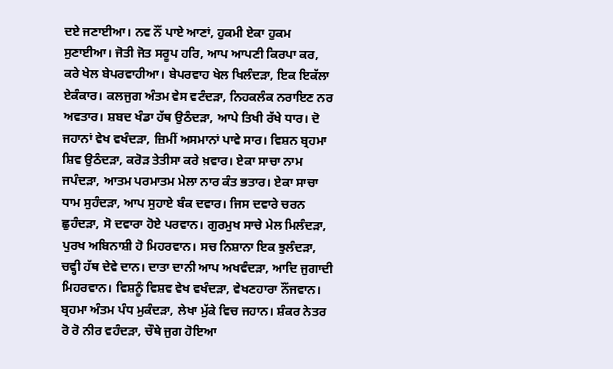ਦਏ ਜਣਾਈਆ। ਨਵ ਨੌਂ ਪਾਏ ਆਣਾਂ, ਹੁਕਮੀ ਏਕਾ ਹੁਕਮ ਸੁਣਾਈਆ। ਜੋਤੀ ਜੋਤ ਸਰੂਪ ਹਰਿ, ਆਪ ਆਪਣੀ ਕਿਰਪਾ ਕਰ, ਕਰੇ ਖੇਲ ਬੇਪਰਵਾਹੀਆ। ਬੇਪਰਵਾਹ ਖੇਲ ਖਿਲੰਦੜਾ, ਇਕ ਇਕੱਲਾ ਏਕੰਕਾਰ। ਕਲਜੁਗ ਅੰਤਮ ਵੇਸ ਵਟੰਦੜਾ, ਨਿਹਕਲੰਕ ਨਰਾਇਣ ਨਰ ਅਵਤਾਰ। ਸ਼ਬਦ ਖੰਡਾ ਹੱਥ ਉਠੰਦੜਾ, ਆਪੇ ਤਿਖੀ ਰੱਖੇ ਧਾਰ। ਦੋ ਜਹਾਨਾਂ ਵੇਖ ਵਖੰਦੜਾ, ਜ਼ਿਮੀਂ ਅਸਮਾਨਾਂ ਪਾਵੇ ਸਾਰ। ਵਿਸ਼ਨ ਬ੍ਰਹਮਾ ਸ਼ਿਵ ਉਠੰਦੜਾ, ਕਰੋੜ ਤੇਤੀਸਾ ਕਰੇ ਖ਼ਵਾਰ। ਏਕਾ ਸਾਚਾ ਨਾਮ ਜਪੰਦੜਾ, ਆਤਮ ਪਰਮਾਤਮ ਮੇਲਾ ਨਾਰ ਕੰਤ ਭਤਾਰ। ਏਕਾ ਸਾਚਾ ਧਾਮ ਸੁਹੰਦੜਾ, ਆਪ ਸੁਹਾਏ ਬੰਕ ਦਵਾਰ। ਜਿਸ ਦਵਾਰੇ ਚਰਨ ਛੁਹੰਦੜਾ, ਸੋ ਦਵਾਰਾ ਹੋਏ ਪਰਵਾਨ। ਗੁਰਮੁਖ ਸਾਚੇ ਮੇਲ ਮਿਲੰਦੜਾ, ਪੁਰਖ ਅਬਿਨਾਸ਼ੀ ਹੋ ਮਿਹਰਵਾਨ। ਸਚ ਨਿਸ਼ਾਨਾ ਇਕ ਝੁਲੰਦੜਾ, ਚਵ੍ਹੀ ਹੱਥ ਦੇਵੇ ਦਾਨ। ਦਾਤਾ ਦਾਨੀ ਆਪ ਅਖਵੰਦੜਾ, ਆਦਿ ਜੁਗਾਦੀ ਮਿਹਰਵਾਨ। ਵਿਸ਼ਨੂੰ ਵਿਸ਼ਵ ਵੇਖ ਵਖੰਦੜਾ, ਵੇਖਣਹਾਰਾ ਨੌਂਜਵਾਨ। ਬ੍ਰਹਮਾ ਅੰਤਮ ਪੰਧ ਮੁਕੰਦੜਾ, ਲੇਖਾ ਮੁੱਕੇ ਵਿਚ ਜਹਾਨ। ਸ਼ੰਕਰ ਨੇਤਰ ਰੋ ਰੋ ਨੀਰ ਵਹੰਦੜਾ, ਚੌਥੇ ਜੁਗ ਹੋਇਆ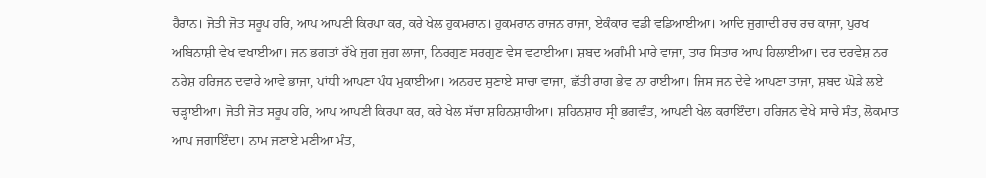ਹੈਰਾਨ। ਜੋਤੀ ਜੋਤ ਸਰੂਪ ਹਰਿ, ਆਪ ਆਪਣੀ ਕਿਰਪਾ ਕਰ, ਕਰੇ ਖੇਲ ਹੁਕਮਰਾਨ। ਹੁਕਮਰਾਨ ਰਾਜਨ ਰਾਜਾ, ਏਕੰਕਾਰ ਵਡੀ ਵਡਿਆਈਆ। ਆਦਿ ਜੁਗਾਦੀ ਰਚ ਰਚ ਕਾਜਾ, ਪੁਰਖ ਅਬਿਨਾਸ਼ੀ ਵੇਖ ਵਖਾਈਆ। ਜਨ ਭਗਤਾਂ ਰੱਖੇ ਜੁਗ ਜੁਗ ਲਾਜਾ, ਨਿਰਗੁਣ ਸਰਗੁਣ ਵੇਸ ਵਟਾਈਆ। ਸ਼ਬਦ ਅਗੰਮੀ ਮਾਰੇ ਵਾਜਾ, ਤਾਰ ਸਿਤਾਰ ਆਪ ਹਿਲਾਈਆ। ਦਰ ਦਰਵੇਸ਼ ਨਰ ਨਰੇਸ਼ ਹਰਿਜਨ ਦਵਾਰੇ ਆਵੇ ਭਾਜਾ, ਪਾਂਧੀ ਆਪਣਾ ਪੰਧ ਮੁਕਾਈਆ। ਅਨਹਦ ਸੁਣਾਏ ਸਾਚਾ ਵਾਜਾ, ਛੱਤੀ ਰਾਗ ਭੇਵ ਨਾ ਰਾਈਆ। ਜਿਸ ਜਨ ਦੇਵੇ ਆਪਣਾ ਤਾਜਾ, ਸ਼ਬਦ ਘੋੜੇ ਲਏ ਚੜ੍ਹਾਈਆ। ਜੋਤੀ ਜੋਤ ਸਰੂਪ ਹਰਿ, ਆਪ ਆਪਣੀ ਕਿਰਪਾ ਕਰ, ਕਰੇ ਖੇਲ ਸੱਚਾ ਸ਼ਹਿਨਸ਼ਾਹੀਆ। ਸ਼ਹਿਨਸ਼ਾਹ ਸ੍ਰੀ ਭਗਵੰਤ, ਆਪਣੀ ਖੇਲ ਕਰਾਇੰਦਾ। ਹਰਿਜਨ ਵੇਖੇ ਸਾਚੇ ਸੰਤ, ਲੋਕਮਾਤ ਆਪ ਜਗਾਇੰਦਾ। ਨਾਮ ਜਣਾਏ ਮਣੀਆ ਮੰਤ,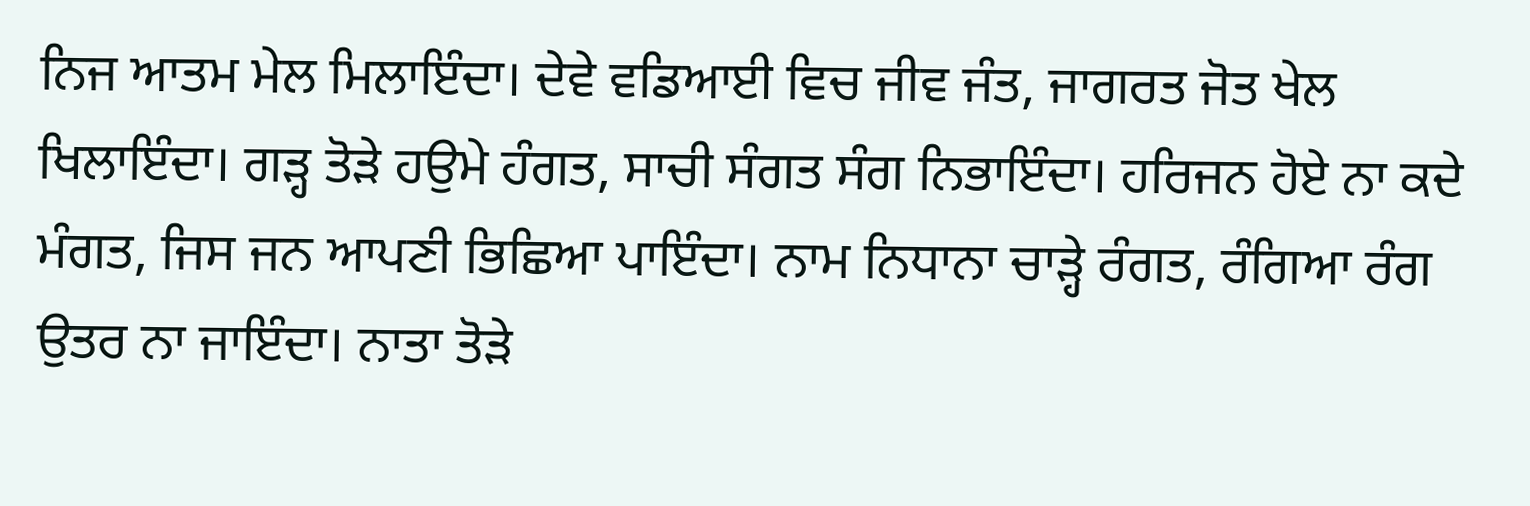ਨਿਜ ਆਤਮ ਮੇਲ ਮਿਲਾਇੰਦਾ। ਦੇਵੇ ਵਡਿਆਈ ਵਿਚ ਜੀਵ ਜੰਤ, ਜਾਗਰਤ ਜੋਤ ਖੇਲ ਖਿਲਾਇੰਦਾ। ਗੜ੍ਹ ਤੋੜੇ ਹਉਮੇ ਹੰਗਤ, ਸਾਚੀ ਸੰਗਤ ਸੰਗ ਨਿਭਾਇੰਦਾ। ਹਰਿਜਨ ਹੋਏ ਨਾ ਕਦੇ ਮੰਗਤ, ਜਿਸ ਜਨ ਆਪਣੀ ਭਿਛਿਆ ਪਾਇੰਦਾ। ਨਾਮ ਨਿਧਾਨਾ ਚਾੜ੍ਹੇ ਰੰਗਤ, ਰੰਗਿਆ ਰੰਗ ਉਤਰ ਨਾ ਜਾਇੰਦਾ। ਨਾਤਾ ਤੋੜੇ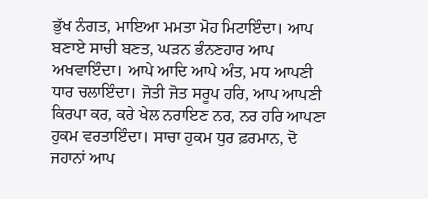ਭੁੱਖ ਨੰਗਤ, ਮਾਇਆ ਮਮਤਾ ਮੋਹ ਮਿਟਾਇੰਦਾ। ਆਪ ਬਣਾਏ ਸਾਚੀ ਬਣਤ, ਘੜਨ ਭੰਨਣਹਾਰ ਆਪ ਅਖਵਾਇੰਦਾ। ਆਪੇ ਆਦਿ ਆਪੇ ਅੰਤ, ਮਧ ਆਪਣੀ ਧਾਰ ਚਲਾਇੰਦਾ। ਜੋਤੀ ਜੋਤ ਸਰੂਪ ਹਰਿ, ਆਪ ਆਪਣੀ ਕਿਰਪਾ ਕਰ, ਕਰੇ ਖੇਲ ਨਰਾਇਣ ਨਰ, ਨਰ ਹਰਿ ਆਪਣਾ ਹੁਕਮ ਵਰਤਾਇੰਦਾ। ਸਾਚਾ ਹੁਕਮ ਧੁਰ ਫ਼ਰਮਾਨ, ਦੋ ਜਹਾਨਾਂ ਆਪ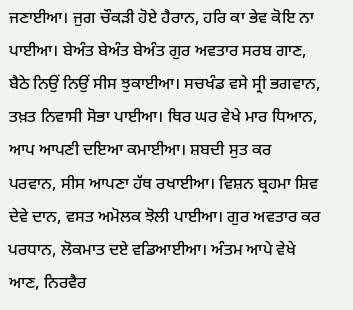ਜਣਾਈਆ। ਜੁਗ ਚੌਕੜੀ ਹੋਏ ਹੈਰਾਨ, ਹਰਿ ਕਾ ਭੇਵ ਕੋਇ ਨਾ ਪਾਈਆ। ਬੇਅੰਤ ਬੇਅੰਤ ਬੇਅੰਤ ਗੁਰ ਅਵਤਾਰ ਸਰਬ ਗਾਣ, ਬੈਠੇ ਨਿਉਂ ਨਿਉਂ ਸੀਸ ਝੁਕਾਈਆ। ਸਚਖੰਡ ਵਸੇ ਸ੍ਰੀ ਭਗਵਾਨ, ਤਖ਼ਤ ਨਿਵਾਸੀ ਸੋਭਾ ਪਾਈਆ। ਥਿਰ ਘਰ ਵੇਖੇ ਮਾਰ ਧਿਆਨ, ਆਪ ਆਪਣੀ ਦਇਆ ਕਮਾਈਆ। ਸ਼ਬਦੀ ਸੁਤ ਕਰ ਪਰਵਾਨ, ਸੀਸ ਆਪਣਾ ਹੱਥ ਰਖਾਈਆ। ਵਿਸ਼ਨ ਬ੍ਰਹਮਾ ਸ਼ਿਵ ਦੇਵੇ ਦਾਨ, ਵਸਤ ਅਮੋਲਕ ਝੋਲੀ ਪਾਈਆ। ਗੁਰ ਅਵਤਾਰ ਕਰ ਪਰਧਾਨ, ਲੋਕਮਾਤ ਦਏ ਵਡਿਆਈਆ। ਅੰਤਮ ਆਪੇ ਵੇਖੇ ਆਣ, ਨਿਰਵੈਰ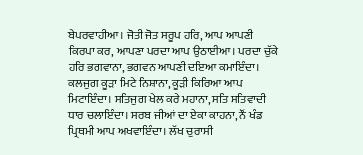ਬੇਪਰਵਾਹੀਆ। ਜੋਤੀ ਜੋਤ ਸਰੂਪ ਹਰਿ, ਆਪ ਆਪਣੀ ਕਿਰਪਾ ਕਰ, ਆਪਣਾ ਪਰਦਾ ਆਪ ਉਠਾਈਆ। ਪਰਦਾ ਚੁੱਕੇ ਹਰਿ ਭਗਵਾਨਾ, ਭਗਵਨ ਆਪਣੀ ਦਇਆ ਕਮਾਇੰਦਾ। ਕਲਜੁਗ ਕੂੜਾ ਮਿਟੇ ਨਿਸ਼ਾਨਾ, ਕੂੜੀ ਕਿਰਿਆ ਆਪ ਮਿਟਾਇੰਦਾ। ਸਤਿਜੁਗ ਖੇਲ ਕਰੇ ਮਹਾਨਾ, ਸਤਿ ਸਤਿਵਾਦੀ ਧਾਰ ਚਲਾਇੰਦਾ। ਸਰਬ ਜੀਆਂ ਦਾ ਏਕਾ ਕਾਹਨਾ, ਨੌਂ ਖੰਡ ਪ੍ਰਿਥਮੀ ਆਪ ਅਖਵਾਇੰਦਾ। ਲੱਖ ਚੁਰਾਸੀ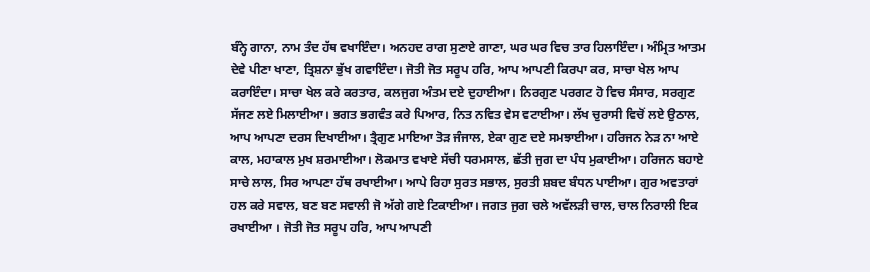ਬੰਨ੍ਹੇ ਗਾਨਾ, ਨਾਮ ਤੰਦ ਹੱਥ ਵਖਾਇੰਦਾ। ਅਨਹਦ ਰਾਗ ਸੁਣਾਏ ਗਾਣਾ, ਘਰ ਘਰ ਵਿਚ ਤਾਰ ਹਿਲਾਇੰਦਾ। ਅੰਮ੍ਰਿਤ ਆਤਮ ਦੇਵੇ ਪੀਣਾ ਖਾਣਾ, ਤ੍ਰਿਸ਼ਨਾ ਭੁੱਖ ਗਵਾਇੰਦਾ। ਜੋਤੀ ਜੋਤ ਸਰੂਪ ਹਰਿ, ਆਪ ਆਪਣੀ ਕਿਰਪਾ ਕਰ, ਸਾਚਾ ਖੇਲ ਆਪ ਕਰਾਇੰਦਾ। ਸਾਚਾ ਖੇਲ ਕਰੇ ਕਰਤਾਰ, ਕਲਜੁਗ ਅੰਤਮ ਦਏ ਦੁਹਾਈਆ। ਨਿਰਗੁਣ ਪਰਗਟ ਹੋ ਵਿਚ ਸੰਸਾਰ, ਸਰਗੁਣ ਸੱਜਣ ਲਏ ਮਿਲਾਈਆ। ਭਗਤ ਭਗਵੰਤ ਕਰੇ ਪਿਆਰ, ਨਿਤ ਨਵਿਤ ਵੇਸ ਵਟਾਈਆ। ਲੱਖ ਚੁਰਾਸੀ ਵਿਚੋਂ ਲਏ ਉਠਾਲ, ਆਪ ਆਪਣਾ ਦਰਸ ਦਿਖਾਈਆ। ਤ੍ਰੈਗੁਣ ਮਾਇਆ ਤੋੜ ਜੰਜਾਲ, ਏਕਾ ਗੁਣ ਦਏ ਸਮਝਾਈਆ। ਹਰਿਜਨ ਨੇੜ ਨਾ ਆਏ ਕਾਲ, ਮਹਾਕਾਲ ਮੁਖ ਸ਼ਰਮਾਈਆ। ਲੋਕਮਾਤ ਵਖਾਏ ਸੱਚੀ ਧਰਮਸਾਲ, ਛੱਤੀ ਜੁਗ ਦਾ ਪੰਧ ਮੁਕਾਈਆ। ਹਰਿਜਨ ਬਹਾਏ ਸਾਚੇ ਲਾਲ, ਸਿਰ ਆਪਣਾ ਹੱਥ ਰਖਾਈਆ। ਆਪੇ ਰਿਹਾ ਸੁਰਤ ਸਭਾਲ, ਸੁਰਤੀ ਸ਼ਬਦ ਬੰਧਨ ਪਾਈਆ। ਗੁਰ ਅਵਤਾਰਾਂ ਹਲ ਕਰੇ ਸਵਾਲ, ਬਣ ਬਣ ਸਵਾਲੀ ਜੋ ਅੱਗੇ ਗਏ ਟਿਕਾਈਆ। ਜਗਤ ਜੁਗ ਚਲੇ ਅਵੱਲੜੀ ਚਾਲ, ਚਾਲ ਨਿਰਾਲੀ ਇਕ ਰਖਾਈਆ । ਜੋਤੀ ਜੋਤ ਸਰੂਪ ਹਰਿ, ਆਪ ਆਪਣੀ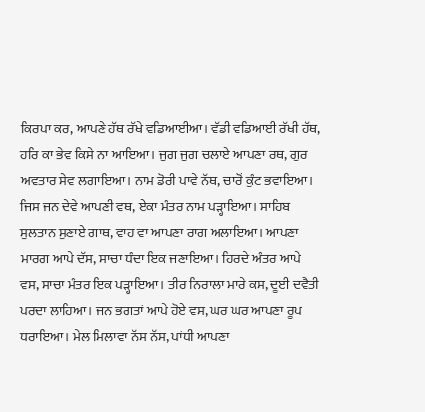ਕਿਰਪਾ ਕਰ, ਆਪਣੇ ਹੱਥ ਰੱਖੇ ਵਡਿਆਈਆ। ਵੱਡੀ ਵਡਿਆਈ ਰੱਖੀ ਹੱਥ, ਹਰਿ ਕਾ ਭੇਵ ਕਿਸੇ ਨਾ ਆਇਆ। ਜੁਗ ਜੁਗ ਚਲਾਏ ਆਪਣਾ ਰਥ, ਗੁਰ ਅਵਤਾਰ ਸੇਵ ਲਗਾਇਆ। ਨਾਮ ਡੋਰੀ ਪਾਵੇ ਨੱਥ, ਚਾਰੋਂ ਕੁੰਟ ਭਵਾਇਆ। ਜਿਸ ਜਨ ਦੇਵੇ ਆਪਣੀ ਵਥ, ਏਕਾ ਮੰਤਰ ਨਾਮ ਪੜ੍ਹਾਇਆ। ਸਾਹਿਬ ਸੁਲਤਾਨ ਸੁਣਾਏ ਗਾਥ, ਵਾਹ ਵਾ ਆਪਣਾ ਰਾਗ ਅਲਾਇਆ। ਆਪਣਾ ਮਾਰਗ ਆਪੇ ਦੱਸ, ਸਾਚਾ ਧੰਦਾ ਇਕ ਜਣਾਇਆ। ਹਿਰਦੇ ਅੰਤਰ ਆਪੇ ਵਸ, ਸਾਚਾ ਮੰਤਰ ਇਕ ਪੜ੍ਹਾਇਆ। ਤੀਰ ਨਿਰਾਲਾ ਮਾਰੇ ਕਸ, ਦੂਈ ਦਵੈਤੀ ਪਰਦਾ ਲਾਹਿਆ। ਜਨ ਭਗਤਾਂ ਆਪੇ ਹੋਏ ਵਸ, ਘਰ ਘਰ ਆਪਣਾ ਰੂਪ ਧਰਾਇਆ। ਮੇਲ ਮਿਲਾਵਾ ਨੱਸ ਨੱਸ, ਪਾਂਧੀ ਆਪਣਾ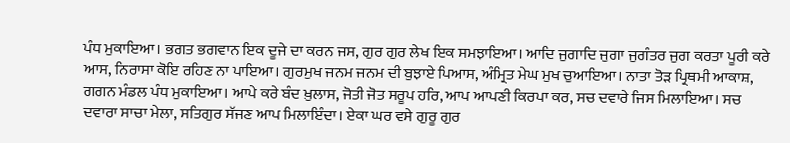ਪੰਧ ਮੁਕਾਇਆ। ਭਗਤ ਭਗਵਾਨ ਇਕ ਦੂਜੇ ਦਾ ਕਰਨ ਜਸ, ਗੁਰ ਗੁਰ ਲੇਖ ਇਕ ਸਮਝਾਇਆ। ਆਦਿ ਜੁਗਾਦਿ ਜੁਗਾ ਜੁਗੰਤਰ ਜੁਗ ਕਰਤਾ ਪੂਰੀ ਕਰੇ ਆਸ, ਨਿਰਾਸਾ ਕੋਇ ਰਹਿਣ ਨਾ ਪਾਇਆ। ਗੁਰਮੁਖ ਜਨਮ ਜਨਮ ਦੀ ਬੁਝਾਏ ਪਿਆਸ, ਅੰਮ੍ਰਿਤ ਮੇਘ ਮੁਖ ਚੁਆਇਆ। ਨਾਤਾ ਤੋੜ ਪ੍ਰਿਥਮੀ ਆਕਾਸ਼, ਗਗਨ ਮੰਡਲ ਪੰਧ ਮੁਕਾਇਆ। ਆਪੇ ਕਰੇ ਬੰਦ ਖ਼ੁਲਾਸ, ਜੋਤੀ ਜੋਤ ਸਰੂਪ ਹਰਿ, ਆਪ ਆਪਣੀ ਕਿਰਪਾ ਕਰ, ਸਚ ਦਵਾਰੇ ਜਿਸ ਮਿਲਾਇਆ। ਸਚ ਦਵਾਰਾ ਸਾਚਾ ਮੇਲਾ, ਸਤਿਗੁਰ ਸੱਜਣ ਆਪ ਮਿਲਾਇੰਦਾ। ਏਕਾ ਘਰ ਵਸੇ ਗੁਰੂ ਗੁਰ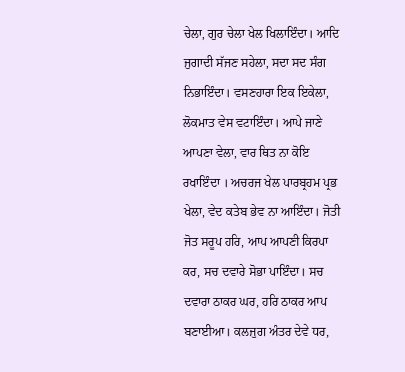ਚੇਲਾ, ਗੁਰ ਚੇਲਾ ਖੇਲ ਖਿਲਾਇੰਦਾ। ਆਦਿ ਜੁਗਾਦੀ ਸੱਜਣ ਸਹੇਲਾ, ਸਦਾ ਸਦ ਸੰਗ ਨਿਭਾਇੰਦਾ। ਵਸਣਹਾਰਾ ਇਕ ਇਕੇਲਾ, ਲੋਕਮਾਤ ਵੇਸ ਵਟਾਇੰਦਾ। ਆਪੇ ਜਾਣੇ ਆਪਣਾ ਵੇਲਾ, ਵਾਰ ਥਿਤ ਨਾ ਕੋਇ ਰਖਾਇੰਦਾ । ਅਚਰਜ ਖੇਲ ਪਾਰਬ੍ਰਹਮ ਪ੍ਰਭ ਖੇਲਾ, ਵੇਦ ਕਤੇਬ ਭੇਵ ਨਾ ਆਇੰਦਾ। ਜੋਤੀ ਜੋਤ ਸਰੂਪ ਹਰਿ, ਆਪ ਆਪਣੀ ਕਿਰਪਾ ਕਰ, ਸਚ ਦਵਾਰੇ ਸੋਭਾ ਪਾਇੰਦਾ। ਸਚ ਦਵਾਰਾ ਠਾਕਰ ਘਰ, ਹਰਿ ਠਾਕਰ ਆਪ ਬਣਾਈਆ। ਕਲਜੁਗ ਅੰਤਰ ਦੇਵੇ ਧਰ,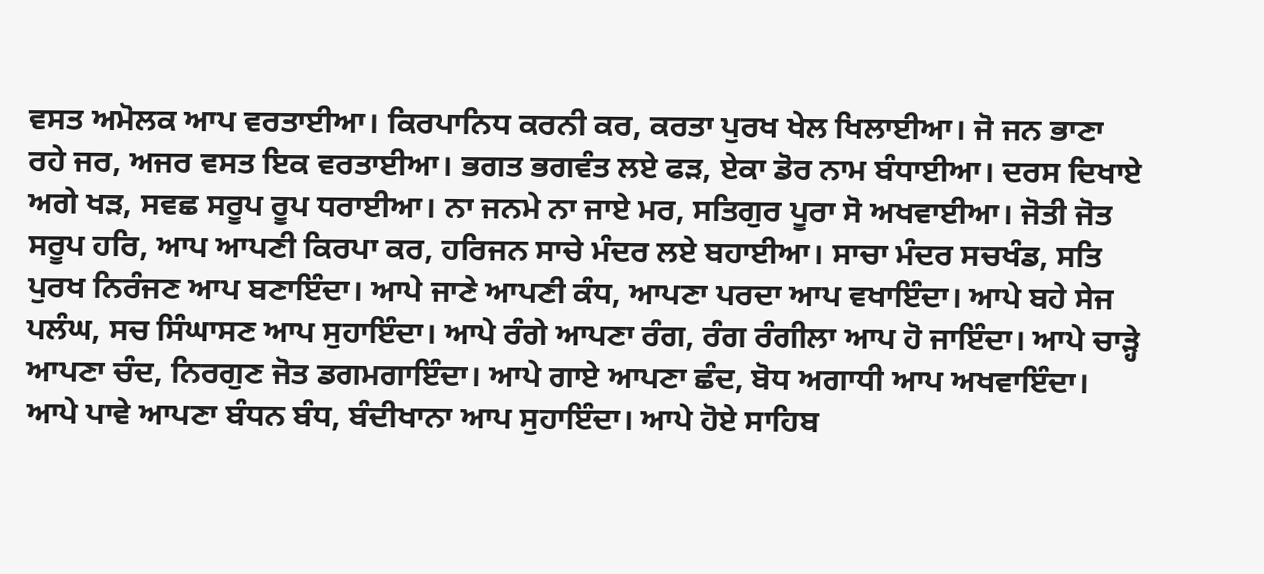ਵਸਤ ਅਮੋਲਕ ਆਪ ਵਰਤਾਈਆ। ਕਿਰਪਾਨਿਧ ਕਰਨੀ ਕਰ, ਕਰਤਾ ਪੁਰਖ ਖੇਲ ਖਿਲਾਈਆ। ਜੋ ਜਨ ਭਾਣਾ ਰਹੇ ਜਰ, ਅਜਰ ਵਸਤ ਇਕ ਵਰਤਾਈਆ। ਭਗਤ ਭਗਵੰਤ ਲਏ ਫੜ, ਏਕਾ ਡੋਰ ਨਾਮ ਬੰਧਾਈਆ। ਦਰਸ ਦਿਖਾਏ ਅਗੇ ਖੜ, ਸਵਛ ਸਰੂਪ ਰੂਪ ਧਰਾਈਆ। ਨਾ ਜਨਮੇ ਨਾ ਜਾਏ ਮਰ, ਸਤਿਗੁਰ ਪੂਰਾ ਸੋ ਅਖਵਾਈਆ। ਜੋਤੀ ਜੋਤ ਸਰੂਪ ਹਰਿ, ਆਪ ਆਪਣੀ ਕਿਰਪਾ ਕਰ, ਹਰਿਜਨ ਸਾਚੇ ਮੰਦਰ ਲਏ ਬਹਾਈਆ। ਸਾਚਾ ਮੰਦਰ ਸਚਖੰਡ, ਸਤਿ ਪੁਰਖ ਨਿਰੰਜਣ ਆਪ ਬਣਾਇੰਦਾ। ਆਪੇ ਜਾਣੇ ਆਪਣੀ ਕੰਧ, ਆਪਣਾ ਪਰਦਾ ਆਪ ਵਖਾਇੰਦਾ। ਆਪੇ ਬਹੇ ਸੇਜ ਪਲੰਘ, ਸਚ ਸਿੰਘਾਸਣ ਆਪ ਸੁਹਾਇੰਦਾ। ਆਪੇ ਰੰਗੇ ਆਪਣਾ ਰੰਗ, ਰੰਗ ਰੰਗੀਲਾ ਆਪ ਹੋ ਜਾਇੰਦਾ। ਆਪੇ ਚਾੜ੍ਹੇ ਆਪਣਾ ਚੰਦ, ਨਿਰਗੁਣ ਜੋਤ ਡਗਮਗਾਇੰਦਾ। ਆਪੇ ਗਾਏ ਆਪਣਾ ਛੰਦ, ਬੋਧ ਅਗਾਧੀ ਆਪ ਅਖਵਾਇੰਦਾ। ਆਪੇ ਪਾਵੇ ਆਪਣਾ ਬੰਧਨ ਬੰਧ, ਬੰਦੀਖਾਨਾ ਆਪ ਸੁਹਾਇੰਦਾ। ਆਪੇ ਹੋਏ ਸਾਹਿਬ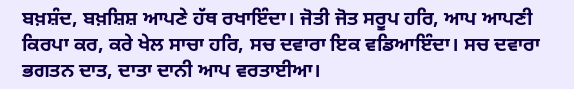ਬਖ਼ਸ਼ੰਦ, ਬਖ਼ਸ਼ਿਸ਼ ਆਪਣੇ ਹੱਥ ਰਖਾਇੰਦਾ। ਜੋਤੀ ਜੋਤ ਸਰੂਪ ਹਰਿ, ਆਪ ਆਪਣੀ ਕਿਰਪਾ ਕਰ, ਕਰੇ ਖੇਲ ਸਾਚਾ ਹਰਿ, ਸਚ ਦਵਾਰਾ ਇਕ ਵਡਿਆਇੰਦਾ। ਸਚ ਦਵਾਰਾ ਭਗਤਨ ਦਾਤ, ਦਾਤਾ ਦਾਨੀ ਆਪ ਵਰਤਾਈਆ।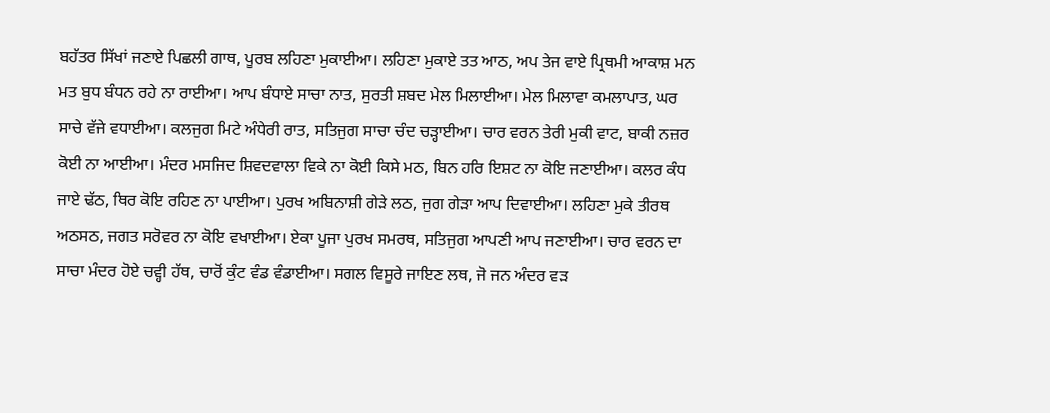ਬਹੱਤਰ ਸਿੱਖਾਂ ਜਣਾਏ ਪਿਛਲੀ ਗਾਥ, ਪੂਰਬ ਲਹਿਣਾ ਮੁਕਾਈਆ। ਲਹਿਣਾ ਮੁਕਾਏ ਤਤ ਆਠ, ਅਪ ਤੇਜ ਵਾਏ ਪ੍ਰਿਥਮੀ ਆਕਾਸ਼ ਮਨ ਮਤ ਬੁਧ ਬੰਧਨ ਰਹੇ ਨਾ ਰਾਈਆ। ਆਪ ਬੰਧਾਏ ਸਾਚਾ ਨਾਤ, ਸੁਰਤੀ ਸ਼ਬਦ ਮੇਲ ਮਿਲਾਈਆ। ਮੇਲ ਮਿਲਾਵਾ ਕਮਲਾਪਾਤ, ਘਰ ਸਾਚੇ ਵੱਜੇ ਵਧਾਈਆ। ਕਲਜੁਗ ਮਿਟੇ ਅੰਧੇਰੀ ਰਾਤ, ਸਤਿਜੁਗ ਸਾਚਾ ਚੰਦ ਚੜ੍ਹਾਈਆ। ਚਾਰ ਵਰਨ ਤੇਰੀ ਮੁਕੀ ਵਾਟ, ਬਾਕੀ ਨਜ਼ਰ ਕੋਈ ਨਾ ਆਈਆ। ਮੰਦਰ ਮਸਜਿਦ ਸ਼ਿਵਦਵਾਲਾ ਵਿਕੇ ਨਾ ਕੋਈ ਕਿਸੇ ਮਠ, ਬਿਨ ਹਰਿ ਇਸ਼ਟ ਨਾ ਕੋਇ ਜਣਾਈਆ। ਕਲਰ ਕੰਧ ਜਾਏ ਢੱਠ, ਥਿਰ ਕੋਇ ਰਹਿਣ ਨਾ ਪਾਈਆ। ਪੁਰਖ ਅਬਿਨਾਸ਼ੀ ਗੇੜੇ ਲਠ, ਜੁਗ ਗੇੜਾ ਆਪ ਦਿਵਾਈਆ। ਲਹਿਣਾ ਮੁਕੇ ਤੀਰਥ ਅਠਸਠ, ਜਗਤ ਸਰੋਵਰ ਨਾ ਕੋਇ ਵਖਾਈਆ। ਏਕਾ ਪੂਜਾ ਪੁਰਖ ਸਮਰਥ, ਸਤਿਜੁਗ ਆਪਣੀ ਆਪ ਜਣਾਈਆ। ਚਾਰ ਵਰਨ ਦਾ ਸਾਚਾ ਮੰਦਰ ਹੋਏ ਚਵ੍ਹੀ ਹੱਥ, ਚਾਰੋਂ ਕੁੰਟ ਵੰਡ ਵੰਡਾਈਆ। ਸਗਲ ਵਿਸੂਰੇ ਜਾਇਣ ਲਥ, ਜੋ ਜਨ ਅੰਦਰ ਵੜ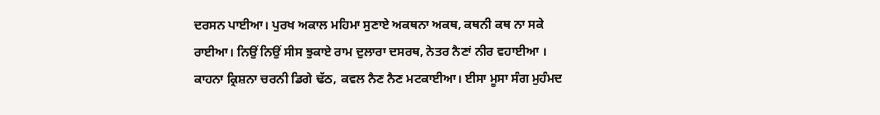ਦਰਸਨ ਪਾਈਆ। ਪੁਰਖ ਅਕਾਲ ਮਹਿਮਾ ਸੁਣਾਏ ਅਕਥਨਾ ਅਕਥ, ਕਥਨੀ ਕਥ ਨਾ ਸਕੇ ਰਾਈਆ। ਨਿਉਂ ਨਿਉਂ ਸੀਸ ਝੁਕਾਏ ਰਾਮ ਦੁਲਾਰਾ ਦਸਰਥ, ਨੇਤਰ ਨੈਣਾਂ ਨੀਰ ਵਹਾਈਆ । ਕਾਹਨਾ ਕ੍ਰਿਸ਼ਨਾ ਚਰਨੀ ਡਿਗੇ ਢੱਠ, ਕਵਲ ਨੈਣ ਨੈਣ ਮਟਕਾਈਆ। ਈਸਾ ਮੂਸਾ ਸੰਗ ਮੁਹੰਮਦ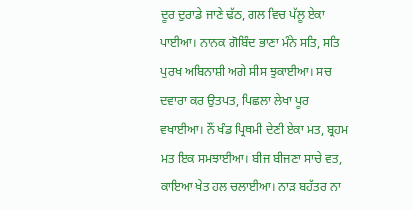ਦੂਰ ਦੁਰਾਡੇ ਜਾਣੇ ਢੱਠ, ਗਲ ਵਿਚ ਪੱਲੂ ਏਕਾ ਪਾਈਆ। ਨਾਨਕ ਗੋਬਿੰਦ ਭਾਣਾ ਮੰਨੇ ਸਤਿ, ਸਤਿ ਪੁਰਖ ਅਬਿਨਾਸ਼ੀ ਅਗੇ ਸੀਸ ਝੁਕਾਈਆ। ਸਚ ਦਵਾਰਾ ਕਰ ਉਤਪਤ, ਪਿਛਲਾ ਲੇਖਾ ਪੂਰ ਵਖਾਈਆ। ਨੌਂ ਖੰਡ ਪ੍ਰਿਥਮੀ ਦੇਣੀ ਏਕਾ ਮਤ, ਬ੍ਰਹਮ ਮਤ ਇਕ ਸਮਝਾਈਆ। ਬੀਜ ਬੀਜਣਾ ਸਾਚੇ ਵਤ, ਕਾਇਆ ਖੇਤ ਹਲ ਚਲਾਈਆ। ਨਾੜ ਬਹੱਤਰ ਨਾ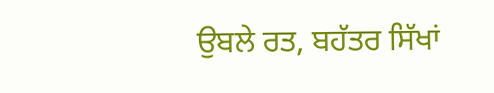ਉਬਲੇ ਰਤ, ਬਹੱਤਰ ਸਿੱਖਾਂ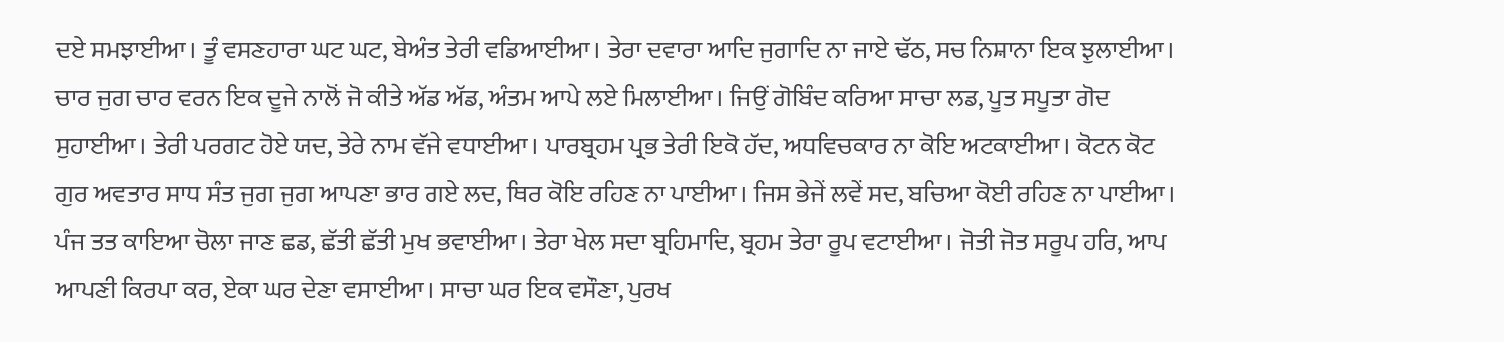ਦਏ ਸਮਝਾਈਆ। ਤੂੰ ਵਸਣਹਾਰਾ ਘਟ ਘਟ, ਬੇਅੰਤ ਤੇਰੀ ਵਡਿਆਈਆ। ਤੇਰਾ ਦਵਾਰਾ ਆਦਿ ਜੁਗਾਦਿ ਨਾ ਜਾਏ ਢੱਠ, ਸਚ ਨਿਸ਼ਾਨਾ ਇਕ ਝੁਲਾਈਆ। ਚਾਰ ਜੁਗ ਚਾਰ ਵਰਨ ਇਕ ਦੂਜੇ ਨਾਲੋਂ ਜੋ ਕੀਤੇ ਅੱਡ ਅੱਡ, ਅੰਤਮ ਆਪੇ ਲਏ ਮਿਲਾਈਆ। ਜਿਉਂ ਗੋਬਿੰਦ ਕਰਿਆ ਸਾਚਾ ਲਡ, ਪੂਤ ਸਪੂਤਾ ਗੋਦ ਸੁਹਾਈਆ। ਤੇਰੀ ਪਰਗਟ ਹੋਏ ਯਦ, ਤੇਰੇ ਨਾਮ ਵੱਜੇ ਵਧਾਈਆ। ਪਾਰਬ੍ਰਹਮ ਪ੍ਰਭ ਤੇਰੀ ਇਕੋ ਹੱਦ, ਅਧਵਿਚਕਾਰ ਨਾ ਕੋਇ ਅਟਕਾਈਆ। ਕੋਟਨ ਕੋਟ ਗੁਰ ਅਵਤਾਰ ਸਾਧ ਸੰਤ ਜੁਗ ਜੁਗ ਆਪਣਾ ਭਾਰ ਗਏ ਲਦ, ਥਿਰ ਕੋਇ ਰਹਿਣ ਨਾ ਪਾਈਆ। ਜਿਸ ਭੇਜੇਂ ਲਵੇਂ ਸਦ, ਬਚਿਆ ਕੋਈ ਰਹਿਣ ਨਾ ਪਾਈਆ। ਪੰਜ ਤਤ ਕਾਇਆ ਚੋਲਾ ਜਾਣ ਛਡ, ਛੱਤੀ ਛੱਤੀ ਮੁਖ ਭਵਾਈਆ। ਤੇਰਾ ਖੇਲ ਸਦਾ ਬ੍ਰਹਿਮਾਦਿ, ਬ੍ਰਹਮ ਤੇਰਾ ਰੂਪ ਵਟਾਈਆ। ਜੋਤੀ ਜੋਤ ਸਰੂਪ ਹਰਿ, ਆਪ ਆਪਣੀ ਕਿਰਪਾ ਕਰ, ਏਕਾ ਘਰ ਦੇਣਾ ਵਸਾਈਆ। ਸਾਚਾ ਘਰ ਇਕ ਵਸੌਣਾ, ਪੁਰਖ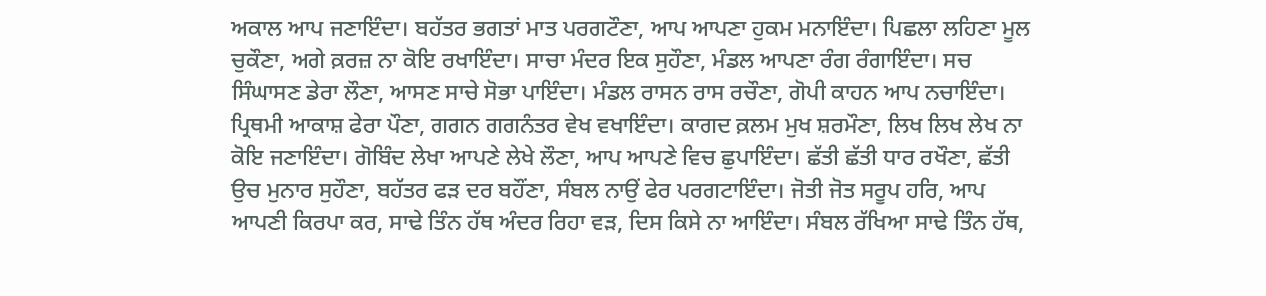ਅਕਾਲ ਆਪ ਜਣਾਇੰਦਾ। ਬਹੱਤਰ ਭਗਤਾਂ ਮਾਤ ਪਰਗਟੌਣਾ, ਆਪ ਆਪਣਾ ਹੁਕਮ ਮਨਾਇੰਦਾ। ਪਿਛਲਾ ਲਹਿਣਾ ਮੂਲ ਚੁਕੌਣਾ, ਅਗੇ ਕ਼ਰਜ਼ ਨਾ ਕੋਇ ਰਖਾਇੰਦਾ। ਸਾਚਾ ਮੰਦਰ ਇਕ ਸੁਹੌਣਾ, ਮੰਡਲ ਆਪਣਾ ਰੰਗ ਰੰਗਾਇੰਦਾ। ਸਚ ਸਿੰਘਾਸਣ ਡੇਰਾ ਲੌਣਾ, ਆਸਣ ਸਾਚੇ ਸੋਭਾ ਪਾਇੰਦਾ। ਮੰਡਲ ਰਾਸਨ ਰਾਸ ਰਚੌਣਾ, ਗੋਪੀ ਕਾਹਨ ਆਪ ਨਚਾਇੰਦਾ। ਪ੍ਰਿਥਮੀ ਆਕਾਸ਼ ਫੇਰਾ ਪੌਣਾ, ਗਗਨ ਗਗਨੰਤਰ ਵੇਖ ਵਖਾਇੰਦਾ। ਕਾਗਦ ਕ਼ਲਮ ਮੁਖ ਸ਼ਰਮੌਣਾ, ਲਿਖ ਲਿਖ ਲੇਖ ਨਾ ਕੋਇ ਜਣਾਇੰਦਾ। ਗੋਬਿੰਦ ਲੇਖਾ ਆਪਣੇ ਲੇਖੇ ਲੌਣਾ, ਆਪ ਆਪਣੇ ਵਿਚ ਛੁਪਾਇੰਦਾ। ਛੱਤੀ ਛੱਤੀ ਧਾਰ ਰਖੌਣਾ, ਛੱਤੀ ਉਚ ਮੁਨਾਰ ਸੁਹੌਣਾ, ਬਹੱਤਰ ਫੜ ਦਰ ਬਹੌਂਣਾ, ਸੰਬਲ ਨਾਉਂ ਫੇਰ ਪਰਗਟਾਇੰਦਾ। ਜੋਤੀ ਜੋਤ ਸਰੂਪ ਹਰਿ, ਆਪ ਆਪਣੀ ਕਿਰਪਾ ਕਰ, ਸਾਢੇ ਤਿੰਨ ਹੱਥ ਅੰਦਰ ਰਿਹਾ ਵੜ, ਦਿਸ ਕਿਸੇ ਨਾ ਆਇੰਦਾ। ਸੰਬਲ ਰੱਖਿਆ ਸਾਢੇ ਤਿੰਨ ਹੱਥ,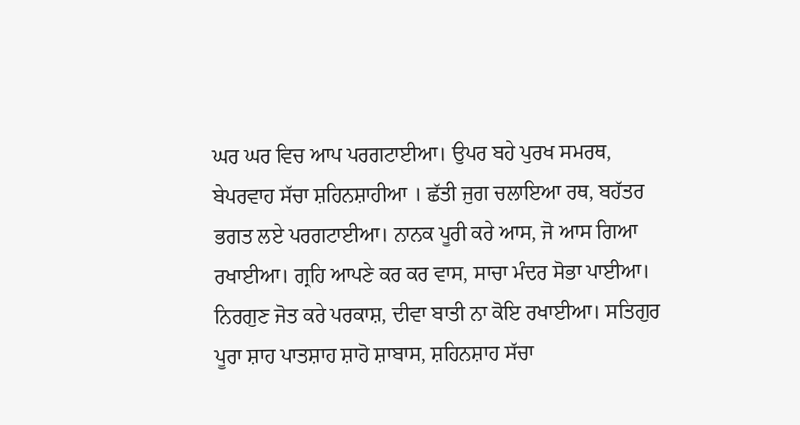ਘਰ ਘਰ ਵਿਚ ਆਪ ਪਰਗਟਾਈਆ। ਉਪਰ ਬਹੇ ਪੁਰਖ ਸਮਰਥ, ਬੇਪਰਵਾਹ ਸੱਚਾ ਸ਼ਹਿਨਸ਼ਾਹੀਆ । ਛੱਤੀ ਜੁਗ ਚਲਾਇਆ ਰਥ, ਬਹੱਤਰ ਭਗਤ ਲਏ ਪਰਗਟਾਈਆ। ਨਾਨਕ ਪੂਰੀ ਕਰੇ ਆਸ, ਜੋ ਆਸ ਗਿਆ ਰਖਾਈਆ। ਗ੍ਰਹਿ ਆਪਣੇ ਕਰ ਕਰ ਵਾਸ, ਸਾਚਾ ਮੰਦਰ ਸੋਭਾ ਪਾਈਆ। ਨਿਰਗੁਣ ਜੋਤ ਕਰੇ ਪਰਕਾਸ਼, ਦੀਵਾ ਬਾਤੀ ਨਾ ਕੋਇ ਰਖਾਈਆ। ਸਤਿਗੁਰ ਪੂਰਾ ਸ਼ਾਹ ਪਾਤਸ਼ਾਹ ਸ਼ਾਹੋ ਸ਼ਾਬਾਸ, ਸ਼ਹਿਨਸ਼ਾਹ ਸੱਚਾ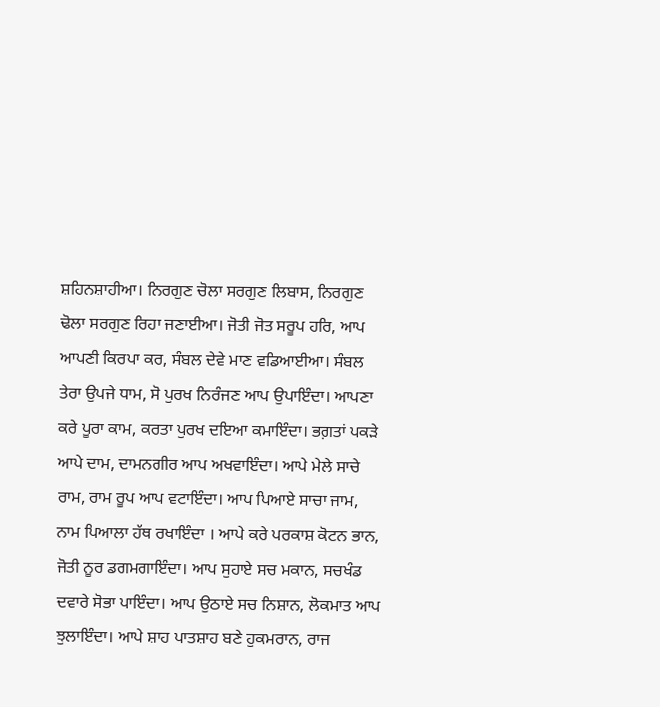ਸ਼ਹਿਨਸ਼ਾਹੀਆ। ਨਿਰਗੁਣ ਚੋਲਾ ਸਰਗੁਣ ਲਿਬਾਸ, ਨਿਰਗੁਣ ਢੋਲਾ ਸਰਗੁਣ ਰਿਹਾ ਜਣਾਈਆ। ਜੋਤੀ ਜੋਤ ਸਰੂਪ ਹਰਿ, ਆਪ ਆਪਣੀ ਕਿਰਪਾ ਕਰ, ਸੰਬਲ ਦੇਵੇ ਮਾਣ ਵਡਿਆਈਆ। ਸੰਬਲ ਤੇਰਾ ਉਪਜੇ ਧਾਮ, ਸੋ ਪੁਰਖ ਨਿਰੰਜਣ ਆਪ ਉਪਾਇੰਦਾ। ਆਪਣਾ ਕਰੇ ਪੂਰਾ ਕਾਮ, ਕਰਤਾ ਪੁਰਖ ਦਇਆ ਕਮਾਇੰਦਾ। ਭਗ਼ਤਾਂ ਪਕੜੇ ਆਪੇ ਦਾਮ, ਦਾਮਨਗੀਰ ਆਪ ਅਖਵਾਇੰਦਾ। ਆਪੇ ਮੇਲੇ ਸਾਚੇ ਰਾਮ, ਰਾਮ ਰੂਪ ਆਪ ਵਟਾਇੰਦਾ। ਆਪ ਪਿਆਏ ਸਾਚਾ ਜਾਮ, ਨਾਮ ਪਿਆਲਾ ਹੱਥ ਰਖਾਇੰਦਾ । ਆਪੇ ਕਰੇ ਪਰਕਾਸ਼ ਕੋਟਨ ਭਾਨ, ਜੋਤੀ ਨੂਰ ਡਗਮਗਾਇੰਦਾ। ਆਪ ਸੁਹਾਏ ਸਚ ਮਕਾਨ, ਸਚਖੰਡ ਦਵਾਰੇ ਸੋਭਾ ਪਾਇੰਦਾ। ਆਪ ਉਠਾਏ ਸਚ ਨਿਸ਼ਾਨ, ਲੋਕਮਾਤ ਆਪ ਝੁਲਾਇੰਦਾ। ਆਪੇ ਸ਼ਾਹ ਪਾਤਸ਼ਾਹ ਬਣੇ ਹੁਕਮਰਾਨ, ਰਾਜ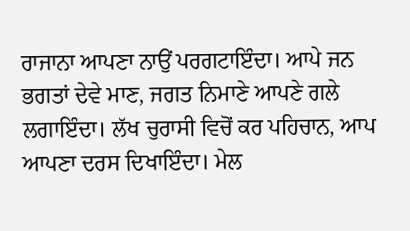ਰਾਜਾਨਾ ਆਪਣਾ ਨਾਉਂ ਪਰਗਟਾਇੰਦਾ। ਆਪੇ ਜਨ ਭਗਤਾਂ ਦੇਵੇ ਮਾਣ, ਜਗਤ ਨਿਮਾਣੇ ਆਪਣੇ ਗਲੇ ਲਗਾਇੰਦਾ। ਲੱਖ ਚੁਰਾਸੀ ਵਿਚੋਂ ਕਰ ਪਹਿਚਾਨ, ਆਪ ਆਪਣਾ ਦਰਸ ਦਿਖਾਇੰਦਾ। ਮੇਲ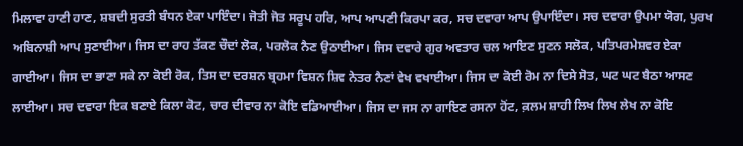ਮਿਲਾਵਾ ਹਾਣੀ ਹਾਣ, ਸ਼ਬਦੀ ਸੁਰਤੀ ਬੰਧਨ ਏਕਾ ਪਾਇੰਦਾ। ਜੋਤੀ ਜੋਤ ਸਰੂਪ ਹਰਿ, ਆਪ ਆਪਣੀ ਕਿਰਪਾ ਕਰ, ਸਚ ਦਵਾਰਾ ਆਪ ਉਪਾਇੰਦਾ। ਸਚ ਦਵਾਰਾ ਉਪਮਾ ਯੋਗ, ਪੁਰਖ ਅਬਿਨਾਸ਼ੀ ਆਪ ਸੁਣਾਈਆ। ਜਿਸ ਦਾ ਰਾਹ ਤੱਕਣ ਚੌਦਾਂ ਲੋਕ, ਪਰਲੋਕ ਨੈਣ ਉਠਾਈਆ। ਜਿਸ ਦਵਾਰੇ ਗੁਰ ਅਵਤਾਰ ਚਲ ਆਇਣ ਸੁਣਨ ਸਲੋਕ, ਪਤਿਪਰਮੇਸ਼ਵਰ ਏਕਾ ਗਾਈਆ। ਜਿਸ ਦਾ ਭਾਣਾ ਸਕੇ ਨਾ ਕੋਈ ਰੋਕ, ਤਿਸ ਦਾ ਦਰਸ਼ਨ ਬ੍ਰਹਮਾ ਵਿਸ਼ਨ ਸ਼ਿਵ ਨੇਤਰ ਨੈਣਾਂ ਵੇਖ ਵਖਾਈਆ। ਜਿਸ ਦਾ ਕੋਈ ਰੋਮ ਨਾ ਦਿਸੇ ਸੋਤ, ਘਟ ਘਟ ਬੈਠਾ ਆਸਣ ਲਾਈਆ। ਸਚ ਦਵਾਰਾ ਇਕ ਬਣਾਏ ਕਿਲਾ ਕੋਟ, ਚਾਰ ਦੀਵਾਰ ਨਾ ਕੋਇ ਵਡਿਆਈਆ। ਜਿਸ ਦਾ ਜਸ ਨਾ ਗਾਇਣ ਰਸਨਾ ਹੋਂਟ, ਕ਼ਲਮ ਸ਼ਾਹੀ ਲਿਖ ਲਿਖ ਲੇਖ ਨਾ ਕੋਇ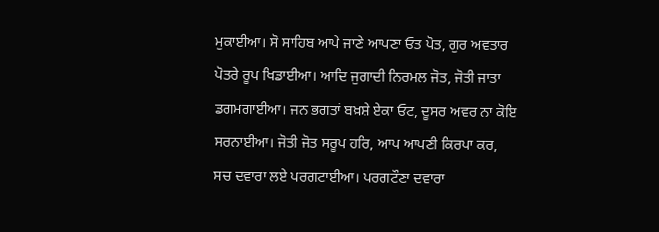ਮੁਕਾਈਆ। ਸੋ ਸਾਹਿਬ ਆਪੇ ਜਾਣੇ ਆਪਣਾ ਓਤ ਪੋਤ, ਗੁਰ ਅਵਤਾਰ ਪੋਤਰੇ ਰੂਪ ਖਿਡਾਈਆ। ਆਦਿ ਜੁਗਾਦੀ ਨਿਰਮਲ ਜੋਤ, ਜੋਤੀ ਜਾਤਾ ਡਗਮਗਾਈਆ। ਜਨ ਭਗਤਾਂ ਬਖ਼ਸ਼ੇ ਏਕਾ ਓਟ, ਦੂਸਰ ਅਵਰ ਨਾ ਕੋਇ ਸਰਨਾਈਆ। ਜੋਤੀ ਜੋਤ ਸਰੂਪ ਹਰਿ, ਆਪ ਆਪਣੀ ਕਿਰਪਾ ਕਰ, ਸਚ ਦਵਾਰਾ ਲਏ ਪਰਗਟਾਈਆ। ਪਰਗਟੌਣਾ ਦਵਾਰਾ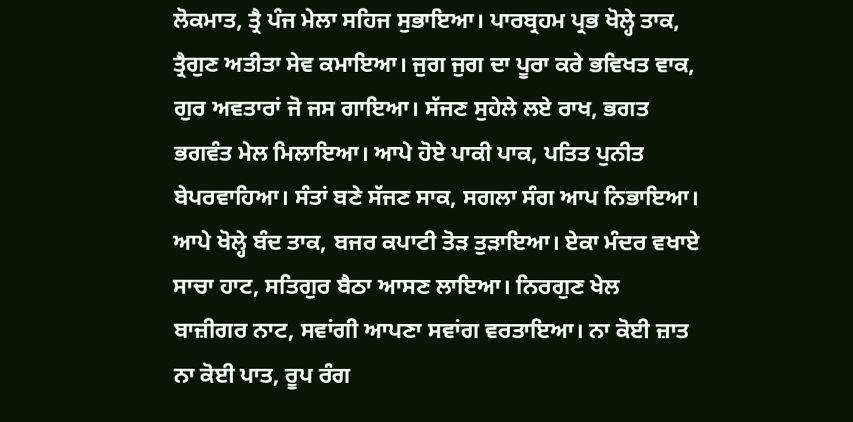ਲੋਕਮਾਤ, ਤ੍ਰੈ ਪੰਜ ਮੇਲਾ ਸਹਿਜ ਸੁਭਾਇਆ। ਪਾਰਬ੍ਰਹਮ ਪ੍ਰਭ ਖੋਲ੍ਹੇ ਤਾਕ, ਤ੍ਰੈਗੁਣ ਅਤੀਤਾ ਸੇਵ ਕਮਾਇਆ। ਜੁਗ ਜੁਗ ਦਾ ਪੂਰਾ ਕਰੇ ਭਵਿਖਤ ਵਾਕ, ਗੁਰ ਅਵਤਾਰਾਂ ਜੋ ਜਸ ਗਾਇਆ। ਸੱਜਣ ਸੁਹੇਲੇ ਲਏ ਰਾਖ, ਭਗਤ ਭਗਵੰਤ ਮੇਲ ਮਿਲਾਇਆ। ਆਪੇ ਹੋਏ ਪਾਕੀ ਪਾਕ, ਪਤਿਤ ਪੁਨੀਤ ਬੇਪਰਵਾਹਿਆ। ਸੰਤਾਂ ਬਣੇ ਸੱਜਣ ਸਾਕ, ਸਗਲਾ ਸੰਗ ਆਪ ਨਿਭਾਇਆ। ਆਪੇ ਖੋਲ੍ਹੇ ਬੰਦ ਤਾਕ, ਬਜਰ ਕਪਾਟੀ ਤੋੜ ਤੁੜਾਇਆ। ਏਕਾ ਮੰਦਰ ਵਖਾਏ ਸਾਚਾ ਹਾਟ, ਸਤਿਗੁਰ ਬੈਠਾ ਆਸਣ ਲਾਇਆ। ਨਿਰਗੁਣ ਖੇਲ ਬਾਜ਼ੀਗਰ ਨਾਟ, ਸਵਾਂਗੀ ਆਪਣਾ ਸਵਾਂਗ ਵਰਤਾਇਆ। ਨਾ ਕੋਈ ਜ਼ਾਤ ਨਾ ਕੋਈ ਪਾਤ, ਰੂਪ ਰੰਗ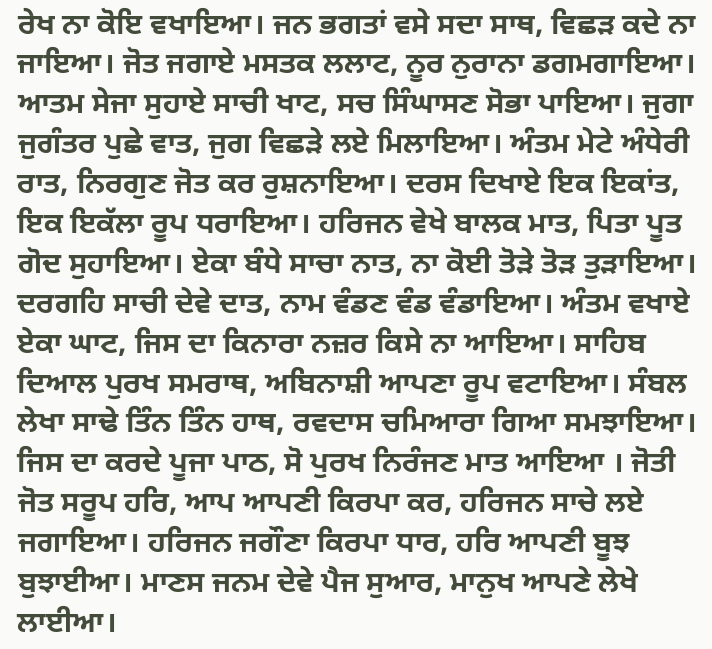ਰੇਖ ਨਾ ਕੋਇ ਵਖਾਇਆ। ਜਨ ਭਗਤਾਂ ਵਸੇ ਸਦਾ ਸਾਥ, ਵਿਛੜ ਕਦੇ ਨਾ ਜਾਇਆ। ਜੋਤ ਜਗਾਏ ਮਸਤਕ ਲਲਾਟ, ਨੂਰ ਨੁਰਾਨਾ ਡਗਮਗਾਇਆ। ਆਤਮ ਸੇਜਾ ਸੁਹਾਏ ਸਾਚੀ ਖਾਟ, ਸਚ ਸਿੰਘਾਸਣ ਸੋਭਾ ਪਾਇਆ। ਜੁਗਾ ਜੁਗੰਤਰ ਪੁਛੇ ਵਾਤ, ਜੁਗ ਵਿਛੜੇ ਲਏ ਮਿਲਾਇਆ। ਅੰਤਮ ਮੇਟੇ ਅੰਧੇਰੀ ਰਾਤ, ਨਿਰਗੁਣ ਜੋਤ ਕਰ ਰੁਸ਼ਨਾਇਆ। ਦਰਸ ਦਿਖਾਏ ਇਕ ਇਕਾਂਤ, ਇਕ ਇਕੱਲਾ ਰੂਪ ਧਰਾਇਆ। ਹਰਿਜਨ ਵੇਖੇ ਬਾਲਕ ਮਾਤ, ਪਿਤਾ ਪੂਤ ਗੋਦ ਸੁਹਾਇਆ। ਏਕਾ ਬੰਧੇ ਸਾਚਾ ਨਾਤ, ਨਾ ਕੋਈ ਤੋੜੇ ਤੋੜ ਤੁੜਾਇਆ। ਦਰਗਹਿ ਸਾਚੀ ਦੇਵੇ ਦਾਤ, ਨਾਮ ਵੰਡਣ ਵੰਡ ਵੰਡਾਇਆ। ਅੰਤਮ ਵਖਾਏ ਏਕਾ ਘਾਟ, ਜਿਸ ਦਾ ਕਿਨਾਰਾ ਨਜ਼ਰ ਕਿਸੇ ਨਾ ਆਇਆ। ਸਾਹਿਬ ਦਿਆਲ ਪੁਰਖ ਸਮਰਾਥ, ਅਬਿਨਾਸ਼ੀ ਆਪਣਾ ਰੂਪ ਵਟਾਇਆ। ਸੰਬਲ ਲੇਖਾ ਸਾਢੇ ਤਿੰਨ ਤਿੰਨ ਹਾਥ, ਰਵਦਾਸ ਚਮਿਆਰਾ ਗਿਆ ਸਮਝਾਇਆ। ਜਿਸ ਦਾ ਕਰਦੇ ਪੂਜਾ ਪਾਠ, ਸੋ ਪੁਰਖ ਨਿਰੰਜਣ ਮਾਤ ਆਇਆ । ਜੋਤੀ ਜੋਤ ਸਰੂਪ ਹਰਿ, ਆਪ ਆਪਣੀ ਕਿਰਪਾ ਕਰ, ਹਰਿਜਨ ਸਾਚੇ ਲਏ ਜਗਾਇਆ। ਹਰਿਜਨ ਜਗੌਣਾ ਕਿਰਪਾ ਧਾਰ, ਹਰਿ ਆਪਣੀ ਬੂਝ ਬੁਝਾਈਆ। ਮਾਣਸ ਜਨਮ ਦੇਵੇ ਪੈਜ ਸੁਆਰ, ਮਾਨੁਖ ਆਪਣੇ ਲੇਖੇ ਲਾਈਆ।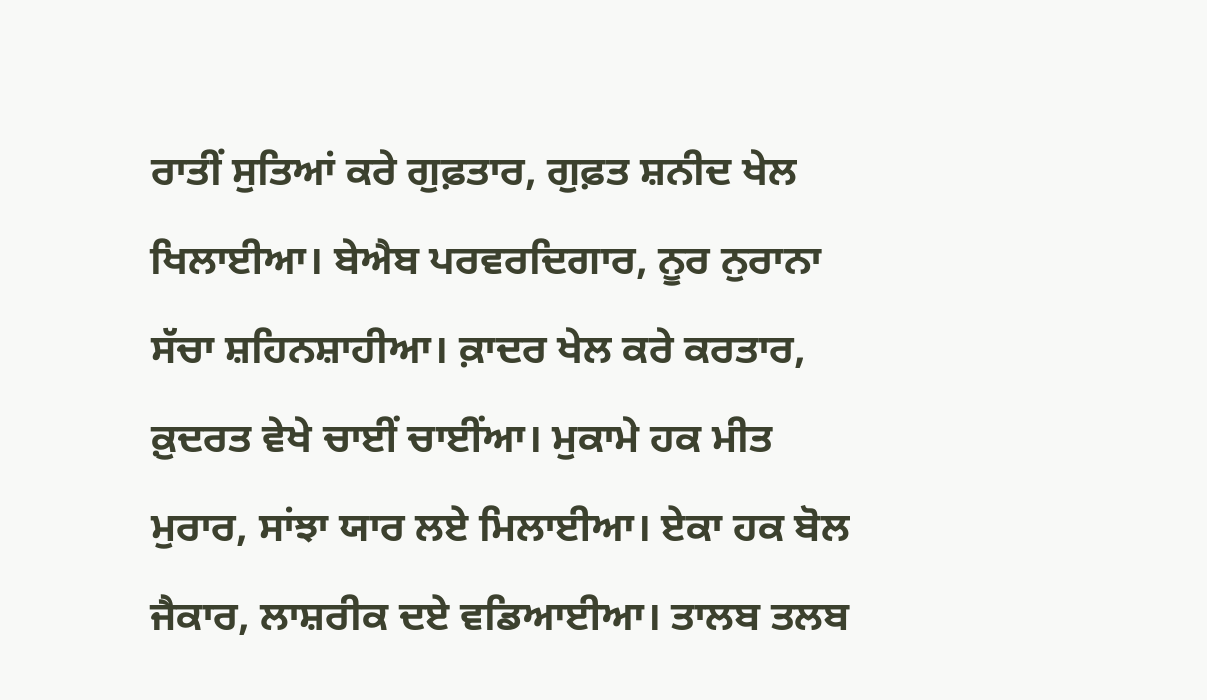ਰਾਤੀਂ ਸੁਤਿਆਂ ਕਰੇ ਗੁਫ਼ਤਾਰ, ਗੁਫ਼ਤ ਸ਼ਨੀਦ ਖੇਲ ਖਿਲਾਈਆ। ਬੇਐਬ ਪਰਵਰਦਿਗਾਰ, ਨੂਰ ਨੁਰਾਨਾ ਸੱਚਾ ਸ਼ਹਿਨਸ਼ਾਹੀਆ। ਕ਼ਾਦਰ ਖੇਲ ਕਰੇ ਕਰਤਾਰ, ਕ਼ੁਦਰਤ ਵੇਖੇ ਚਾਈਂ ਚਾਈਂਆ। ਮੁਕਾਮੇ ਹਕ ਮੀਤ ਮੁਰਾਰ, ਸਾਂਝਾ ਯਾਰ ਲਏ ਮਿਲਾਈਆ। ਏਕਾ ਹਕ ਬੋਲ ਜੈਕਾਰ, ਲਾਸ਼ਰੀਕ ਦਏ ਵਡਿਆਈਆ। ਤਾਲਬ ਤਲਬ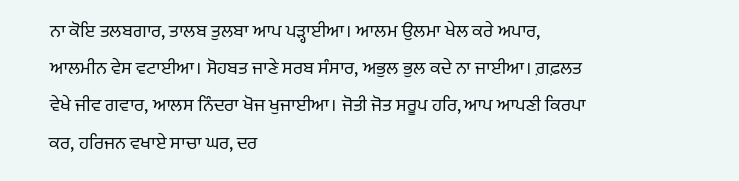ਨਾ ਕੋਇ ਤਲਬਗਾਰ, ਤਾਲਬ ਤੁਲਬਾ ਆਪ ਪੜ੍ਹਾਈਆ। ਆਲਮ ਉਲਮਾ ਖੇਲ ਕਰੇ ਅਪਾਰ, ਆਲਮੀਨ ਵੇਸ ਵਟਾਈਆ। ਸੋਹਬਤ ਜਾਣੇ ਸਰਬ ਸੰਸਾਰ, ਅਭੁਲ ਭੁਲ ਕਦੇ ਨਾ ਜਾਈਆ। ਗ਼ਫ਼ਲਤ ਵੇਖੇ ਜੀਵ ਗਵਾਰ, ਆਲਸ ਨਿੰਦਰਾ ਖੋਜ ਖੁਜਾਈਆ। ਜੋਤੀ ਜੋਤ ਸਰੂਪ ਹਰਿ, ਆਪ ਆਪਣੀ ਕਿਰਪਾ ਕਰ, ਹਰਿਜਨ ਵਖਾਏ ਸਾਚਾ ਘਰ, ਦਰ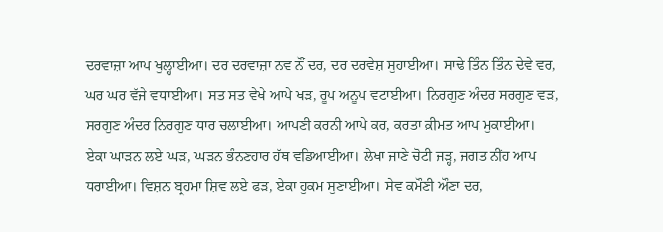ਦਰਵਾਜ਼ਾ ਆਪ ਖੁਲ੍ਹਾਈਆ। ਦਰ ਦਰਵਾਜ਼ਾ ਨਵ ਨੌਂ ਦਰ, ਦਰ ਦਰਵੇਸ਼ ਸੁਹਾਈਆ। ਸਾਢੇ ਤਿੰਨ ਤਿੰਨ ਦੇਵੇ ਵਰ, ਘਰ ਘਰ ਵੱਜੇ ਵਧਾਈਆ। ਸਤ ਸਤ ਵੇਖੇ ਆਪੇ ਖੜ, ਰੂਪ ਅਨੂਪ ਵਟਾਈਆ। ਨਿਰਗੁਣ ਅੰਦਰ ਸਰਗੁਣ ਵੜ, ਸਰਗੁਣ ਅੰਦਰ ਨਿਰਗੁਣ ਧਾਰ ਚਲਾਈਆ। ਆਪਣੀ ਕਰਨੀ ਆਪੇ ਕਰ, ਕਰਤਾ ਕ਼ੀਮਤ ਆਪ ਮੁਕਾਈਆ। ਏਕਾ ਘਾੜਨ ਲਏ ਘੜ, ਘੜਨ ਭੰਨਣਹਾਰ ਹੱਥ ਵਡਿਆਈਆ। ਲੇਖਾ ਜਾਣੇ ਚੋਟੀ ਜੜ੍ਹ, ਜਗਤ ਨੀਂਹ ਆਪ ਧਰਾਈਆ। ਵਿਸ਼ਨ ਬ੍ਰਹਮਾ ਸ਼ਿਵ ਲਏ ਫੜ, ਏਕਾ ਹੁਕਮ ਸੁਣਾਈਆ। ਸੇਵ ਕਮੌਣੀ ਔਣਾ ਦਰ,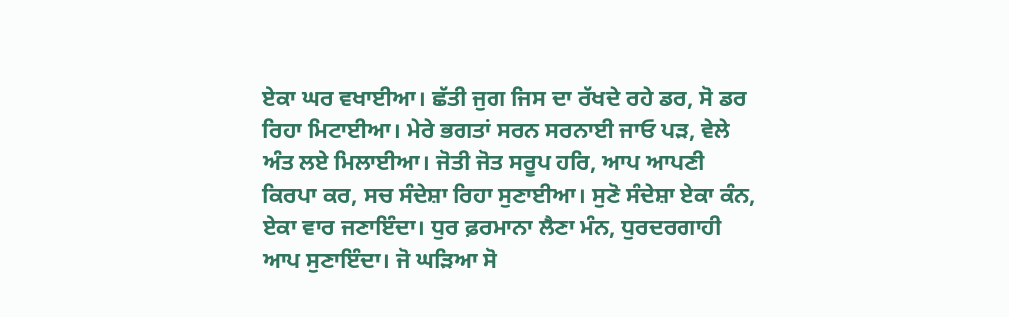ਏਕਾ ਘਰ ਵਖਾਈਆ। ਛੱਤੀ ਜੁਗ ਜਿਸ ਦਾ ਰੱਖਦੇ ਰਹੇ ਡਰ, ਸੋ ਡਰ ਰਿਹਾ ਮਿਟਾਈਆ। ਮੇਰੇ ਭਗਤਾਂ ਸਰਨ ਸਰਨਾਈ ਜਾਓ ਪੜ, ਵੇਲੇ ਅੰਤ ਲਏ ਮਿਲਾਈਆ। ਜੋਤੀ ਜੋਤ ਸਰੂਪ ਹਰਿ, ਆਪ ਆਪਣੀ ਕਿਰਪਾ ਕਰ, ਸਚ ਸੰਦੇਸ਼ਾ ਰਿਹਾ ਸੁਣਾਈਆ। ਸੁਣੋ ਸੰਦੇਸ਼ਾ ਏਕਾ ਕੰਨ, ਏਕਾ ਵਾਰ ਜਣਾਇੰਦਾ। ਧੁਰ ਫ਼ਰਮਾਨਾ ਲੈਣਾ ਮੰਨ, ਧੁਰਦਰਗਾਹੀ ਆਪ ਸੁਣਾਇੰਦਾ। ਜੋ ਘੜਿਆ ਸੋ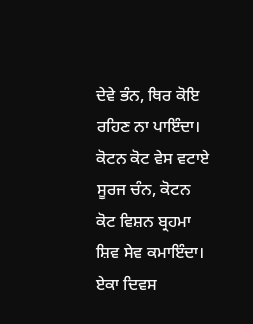ਦੇਵੇ ਭੰਨ, ਥਿਰ ਕੋਇ ਰਹਿਣ ਨਾ ਪਾਇੰਦਾ। ਕੋਟਨ ਕੋਟ ਵੇਸ ਵਟਾਏ ਸੂਰਜ ਚੰਨ, ਕੋਟਨ ਕੋਟ ਵਿਸ਼ਨ ਬ੍ਰਹਮਾ ਸ਼ਿਵ ਸੇਵ ਕਮਾਇੰਦਾ। ਏਕਾ ਦਿਵਸ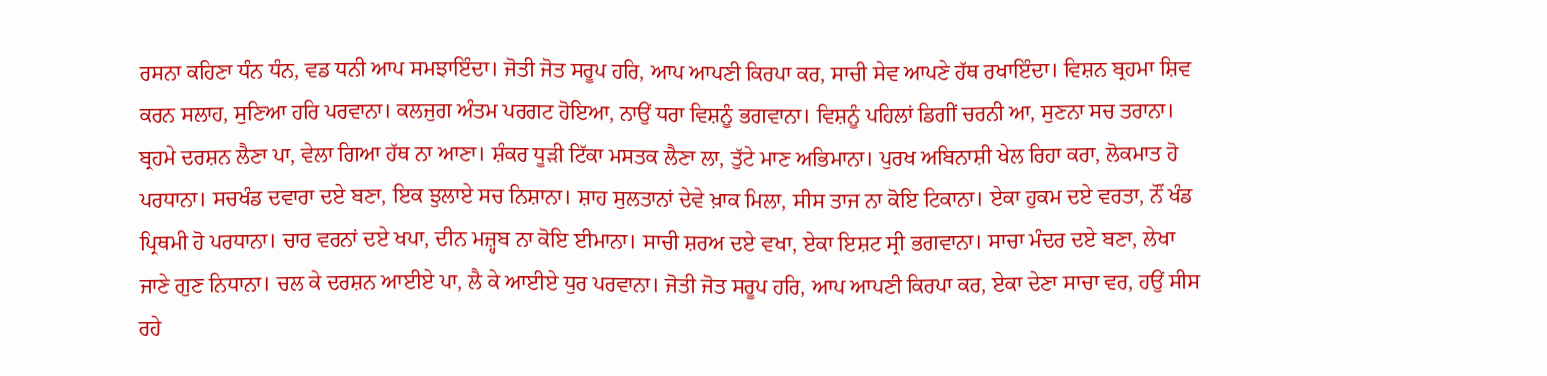ਰਸਨਾ ਕਹਿਣਾ ਧੰਨ ਧੰਨ, ਵਡ ਧਨੀ ਆਪ ਸਮਝਾਇੰਦਾ। ਜੋਤੀ ਜੋਤ ਸਰੂਪ ਹਰਿ, ਆਪ ਆਪਣੀ ਕਿਰਪਾ ਕਰ, ਸਾਚੀ ਸੇਵ ਆਪਣੇ ਹੱਥ ਰਖਾਇੰਦਾ। ਵਿਸ਼ਨ ਬ੍ਰਹਮਾ ਸ਼ਿਵ ਕਰਨ ਸਲਾਹ, ਸੁਣਿਆ ਹਰਿ ਪਰਵਾਨਾ। ਕਲਜੁਗ ਅੰਤਮ ਪਰਗਟ ਹੋਇਆ, ਨਾਉਂ ਧਰਾ ਵਿਸ਼ਨੂੰ ਭਗਵਾਨਾ। ਵਿਸ਼ਨੂੰ ਪਹਿਲਾਂ ਡਿਗੀਂ ਚਰਨੀ ਆ, ਸੁਣਨਾ ਸਚ ਤਰਾਨਾ। ਬ੍ਰਹਮੇ ਦਰਸ਼ਨ ਲੈਣਾ ਪਾ, ਵੇਲਾ ਗਿਆ ਹੱਥ ਨਾ ਆਣਾ। ਸ਼ੰਕਰ ਧੂੜੀ ਟਿੱਕਾ ਮਸਤਕ ਲੈਣਾ ਲਾ, ਤੁੱਟੇ ਮਾਣ ਅਭਿਮਾਨਾ। ਪੁਰਖ ਅਬਿਨਾਸ਼ੀ ਖੇਲ ਰਿਹਾ ਕਰਾ, ਲੋਕਮਾਤ ਹੋ ਪਰਧਾਨਾ। ਸਚਖੰਡ ਦਵਾਰਾ ਦਏ ਬਣਾ, ਇਕ ਝੁਲਾਏ ਸਚ ਨਿਸ਼ਾਨਾ। ਸ਼ਾਹ ਸੁਲਤਾਨਾਂ ਦੇਵੇ ਖ਼ਾਕ ਮਿਲਾ, ਸੀਸ ਤਾਜ ਨਾ ਕੋਇ ਟਿਕਾਨਾ। ਏਕਾ ਹੁਕਮ ਦਏ ਵਰਤਾ, ਨੌਂ ਖੰਡ ਪ੍ਰਿਥਮੀ ਹੋ ਪਰਧਾਨਾ। ਚਾਰ ਵਰਨਾਂ ਦਏ ਖਪਾ, ਦੀਨ ਮਜ਼੍ਹਬ ਨਾ ਕੋਇ ਈਮਾਨਾ। ਸਾਚੀ ਸ਼ਰਅ ਦਏ ਵਖਾ, ਏਕਾ ਇਸ਼ਟ ਸ੍ਰੀ ਭਗਵਾਨਾ। ਸਾਚਾ ਮੰਦਰ ਦਏ ਬਣਾ, ਲੇਖਾ ਜਾਣੇ ਗੁਣ ਨਿਧਾਨਾ। ਚਲ ਕੇ ਦਰਸ਼ਨ ਆਈਏ ਪਾ, ਲੈ ਕੇ ਆਈਏ ਧੁਰ ਪਰਵਾਨਾ। ਜੋਤੀ ਜੋਤ ਸਰੂਪ ਹਰਿ, ਆਪ ਆਪਣੀ ਕਿਰਪਾ ਕਰ, ਏਕਾ ਦੇਣਾ ਸਾਚਾ ਵਰ, ਹਉਂ ਸੀਸ ਰਹੇ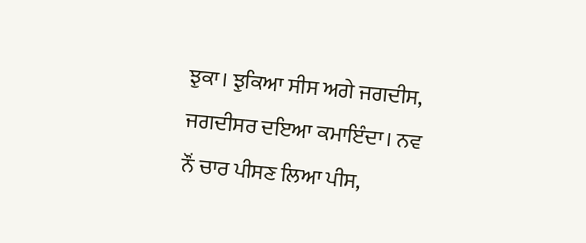ਝੁਕਾ। ਝੁਕਿਆ ਸੀਸ ਅਗੇ ਜਗਦੀਸ, ਜਗਦੀਸਰ ਦਇਆ ਕਮਾਇੰਦਾ। ਨਵ ਨੌਂ ਚਾਰ ਪੀਸਣ ਲਿਆ ਪੀਸ,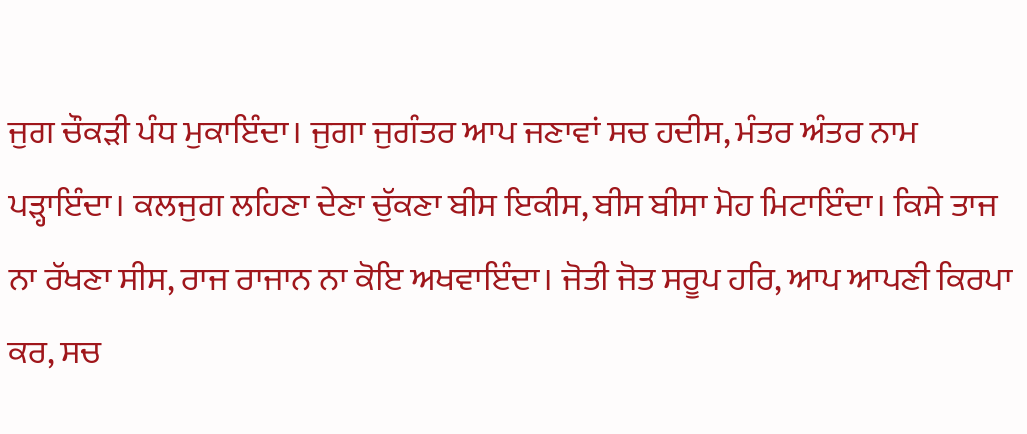ਜੁਗ ਚੌਕੜੀ ਪੰਧ ਮੁਕਾਇੰਦਾ। ਜੁਗਾ ਜੁਗੰਤਰ ਆਪ ਜਣਾਵਾਂ ਸਚ ਹਦੀਸ, ਮੰਤਰ ਅੰਤਰ ਨਾਮ ਪੜ੍ਹਾਇੰਦਾ। ਕਲਜੁਗ ਲਹਿਣਾ ਦੇਣਾ ਚੁੱਕਣਾ ਬੀਸ ਇਕੀਸ, ਬੀਸ ਬੀਸਾ ਮੋਹ ਮਿਟਾਇੰਦਾ। ਕਿਸੇ ਤਾਜ ਨਾ ਰੱਖਣਾ ਸੀਸ, ਰਾਜ ਰਾਜਾਨ ਨਾ ਕੋਇ ਅਖਵਾਇੰਦਾ। ਜੋਤੀ ਜੋਤ ਸਰੂਪ ਹਰਿ, ਆਪ ਆਪਣੀ ਕਿਰਪਾ ਕਰ, ਸਚ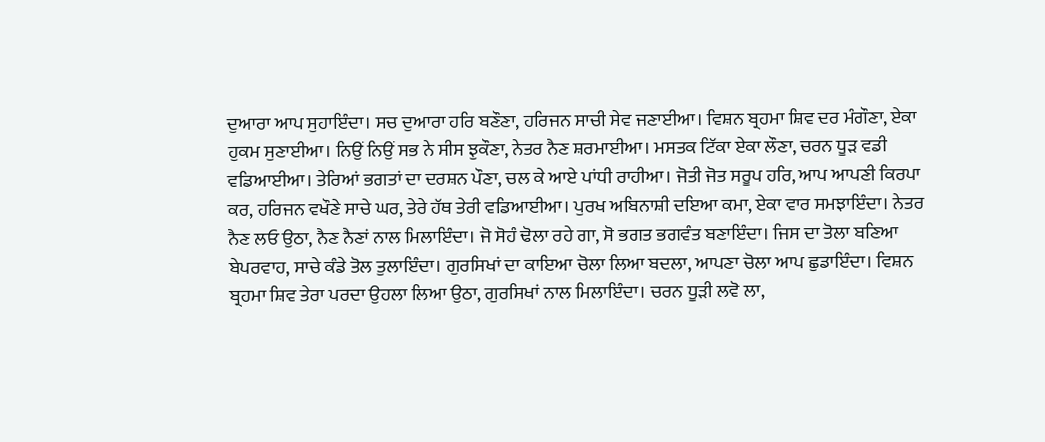ਦੁਆਰਾ ਆਪ ਸੁਹਾਇੰਦਾ। ਸਚ ਦੁਆਰਾ ਹਰਿ ਬਣੌਣਾ, ਹਰਿਜਨ ਸਾਚੀ ਸੇਵ ਜਣਾਈਆ। ਵਿਸ਼ਨ ਬ੍ਰਹਮਾ ਸ਼ਿਵ ਦਰ ਮੰਗੌਣਾ, ਏਕਾ ਹੁਕਮ ਸੁਣਾਈਆ। ਨਿਉਂ ਨਿਉਂ ਸਭ ਨੇ ਸੀਸ ਝੁਕੌਣਾ, ਨੇਤਰ ਨੈਣ ਸ਼ਰਮਾਈਆ। ਮਸਤਕ ਟਿੱਕਾ ਏਕਾ ਲੌਣਾ, ਚਰਨ ਧੂੜ ਵਡੀ ਵਡਿਆਈਆ। ਤੇਰਿਆਂ ਭਗਤਾਂ ਦਾ ਦਰਸ਼ਨ ਪੌਣਾ, ਚਲ ਕੇ ਆਏ ਪਾਂਧੀ ਰਾਹੀਆ। ਜੋਤੀ ਜੋਤ ਸਰੂਪ ਹਰਿ, ਆਪ ਆਪਣੀ ਕਿਰਪਾ ਕਰ, ਹਰਿਜਨ ਵਖੌਣੇ ਸਾਚੇ ਘਰ, ਤੇਰੇ ਹੱਥ ਤੇਰੀ ਵਡਿਆਈਆ। ਪੁਰਖ ਅਬਿਨਾਸ਼ੀ ਦਇਆ ਕਮਾ, ਏਕਾ ਵਾਰ ਸਮਝਾਇੰਦਾ। ਨੇਤਰ ਨੈਣ ਲਓ ਉਠਾ, ਨੈਣ ਨੈਣਾਂ ਨਾਲ ਮਿਲਾਇੰਦਾ। ਜੋ ਸੋਹੰ ਢੋਲਾ ਰਹੇ ਗਾ, ਸੋ ਭਗਤ ਭਗਵੰਤ ਬਣਾਇੰਦਾ। ਜਿਸ ਦਾ ਤੋਲਾ ਬਣਿਆ ਬੇਪਰਵਾਹ, ਸਾਚੇ ਕੰਡੇ ਤੋਲ ਤੁਲਾਇੰਦਾ। ਗੁਰਸਿਖਾਂ ਦਾ ਕਾਇਆ ਚੋਲਾ ਲਿਆ ਬਦਲਾ, ਆਪਣਾ ਚੋਲਾ ਆਪ ਛੁਡਾਇੰਦਾ। ਵਿਸ਼ਨ ਬ੍ਰਹਮਾ ਸ਼ਿਵ ਤੇਰਾ ਪਰਦਾ ਉਹਲਾ ਲਿਆ ਉਠਾ, ਗੁਰਸਿਖਾਂ ਨਾਲ ਮਿਲਾਇੰਦਾ। ਚਰਨ ਧੂੜੀ ਲਵੋ ਲਾ,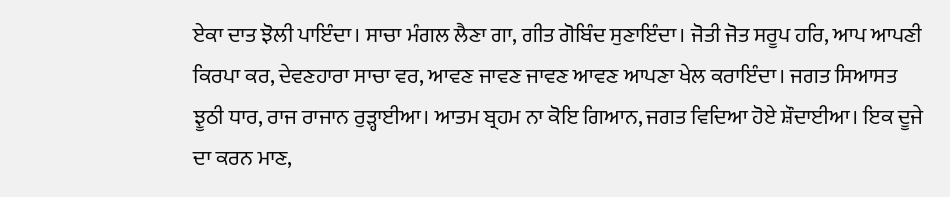ਏਕਾ ਦਾਤ ਝੋਲੀ ਪਾਇੰਦਾ। ਸਾਚਾ ਮੰਗਲ ਲੈਣਾ ਗਾ, ਗੀਤ ਗੋਬਿੰਦ ਸੁਣਾਇੰਦਾ। ਜੋਤੀ ਜੋਤ ਸਰੂਪ ਹਰਿ, ਆਪ ਆਪਣੀ ਕਿਰਪਾ ਕਰ, ਦੇਵਣਹਾਰਾ ਸਾਚਾ ਵਰ, ਆਵਣ ਜਾਵਣ ਜਾਵਣ ਆਵਣ ਆਪਣਾ ਖੇਲ ਕਰਾਇੰਦਾ। ਜਗਤ ਸਿਆਸਤ ਝੂਠੀ ਧਾਰ, ਰਾਜ ਰਾਜਾਨ ਰੁੜ੍ਹਾਈਆ। ਆਤਮ ਬ੍ਰਹਮ ਨਾ ਕੋਇ ਗਿਆਨ, ਜਗਤ ਵਿਦਿਆ ਹੋਏ ਸ਼ੌਦਾਈਆ। ਇਕ ਦੂਜੇ ਦਾ ਕਰਨ ਮਾਣ,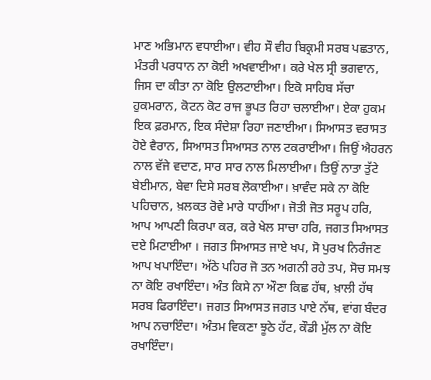ਮਾਣ ਅਭਿਮਾਨ ਵਧਾਈਆ। ਵੀਹ ਸੌ ਵੀਹ ਬਿਕ੍ਰਮੀ ਸਰਬ ਪਛਤਾਨ, ਮੰਤਰੀ ਪਰਧਾਨ ਨਾ ਕੋਈ ਅਖਵਾਈਆ। ਕਰੇ ਖੇਲ ਸ੍ਰੀ ਭਗਵਾਨ, ਜਿਸ ਦਾ ਕੀਤਾ ਨਾ ਕੋਇ ਉਲਟਾਈਆ। ਇਕੋ ਸਾਹਿਬ ਸੱਚਾ ਹੁਕਮਰਾਨ, ਕੋਟਨ ਕੋਟ ਰਾਜ ਭੂਪਤ ਰਿਹਾ ਚਲਾਈਆ। ਏਕਾ ਹੁਕਮ ਇਕ ਫ਼ਰਮਾਨ, ਇਕ ਸੰਦੇਸ਼ਾ ਰਿਹਾ ਜਣਾਈਆ। ਸਿਆਸਤ ਵਰਾਸਤ ਹੋਏ ਵੈਰਾਨ, ਸਿਆਸਤ ਸਿਆਸਤ ਨਾਲ ਟਕਰਾਈਆ। ਜਿਉਂ ਐਹਰਨ ਨਾਲ ਵੱਜੇ ਵਦਾਣ, ਸਾਰ ਸਾਰ ਨਾਲ ਮਿਲਾਈਆ। ਤਿਉਂ ਨਾਤਾ ਤੁੱਟੇ ਬੇਈਮਾਨ, ਬੇਵਾ ਦਿਸੇ ਸਰਬ ਲੋਕਾਈਆ। ਖ਼ਾਵੰਦ ਸਕੇ ਨਾ ਕੋਇ ਪਹਿਚਾਨ, ਖ਼ਲਕਤ ਰੋਵੇ ਮਾਰੇ ਧਾਹੀਂਆ। ਜੋਤੀ ਜੋਤ ਸਰੂਪ ਹਰਿ, ਆਪ ਆਪਣੀ ਕਿਰਪਾ ਕਰ, ਕਰੇ ਖੇਲ ਸਾਚਾ ਹਰਿ, ਜਗਤ ਸਿਆਸਤ ਦਏ ਮਿਟਾਈਆ । ਜਗਤ ਸਿਆਸਤ ਜਾਏ ਖਪ, ਸੋ ਪੁਰਖ ਨਿਰੰਜਣ ਆਪ ਖਪਾਇੰਦਾ। ਅੱਠੇ ਪਹਿਰ ਜੋ ਤਨ ਅਗਨੀ ਰਹੇ ਤਪ, ਸੋਚ ਸਮਝ ਨਾ ਕੋਇ ਰਖਾਇੰਦਾ। ਅੰਤ ਕਿਸੇ ਨਾ ਔਣਾ ਕਿਛ ਹੱਥ, ਖ਼ਾਲੀ ਹੱਥ ਸਰਬ ਫਿਰਾਇੰਦਾ। ਜਗਤ ਸਿਆਸਤ ਜਗਤ ਪਾਏ ਨੱਥ, ਵਾਂਗ ਬੰਦਰ ਆਪ ਨਚਾਇੰਦਾ। ਅੰਤਮ ਵਿਕਣਾ ਝੂਠੇ ਹੱਟ, ਕੌਡੀ ਮੁੱਲ ਨਾ ਕੋਇ ਰਖਾਇੰਦਾ।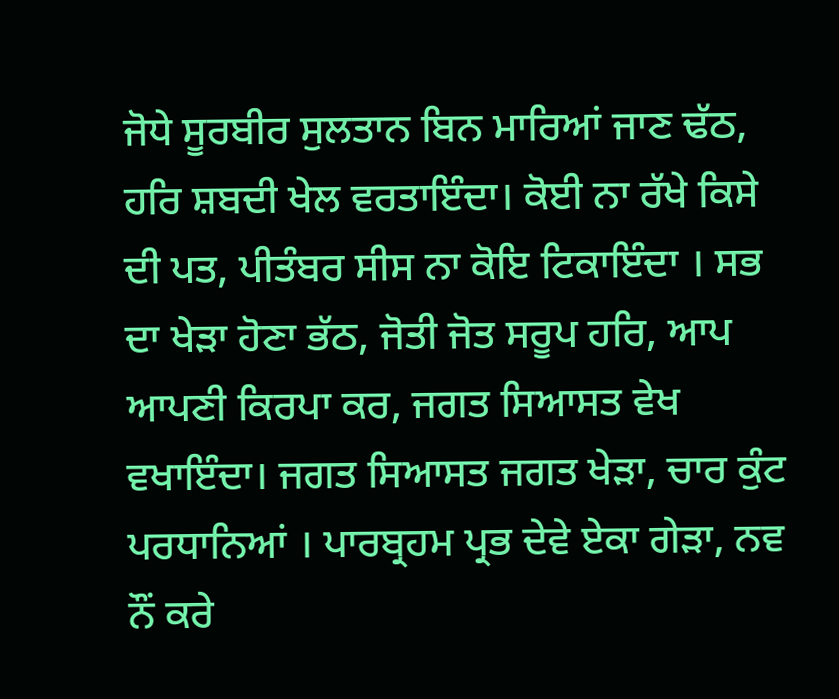ਜੋਧੇ ਸੂਰਬੀਰ ਸੁਲਤਾਨ ਬਿਨ ਮਾਰਿਆਂ ਜਾਣ ਢੱਠ, ਹਰਿ ਸ਼ਬਦੀ ਖੇਲ ਵਰਤਾਇੰਦਾ। ਕੋਈ ਨਾ ਰੱਖੇ ਕਿਸੇ ਦੀ ਪਤ, ਪੀਤੰਬਰ ਸੀਸ ਨਾ ਕੋਇ ਟਿਕਾਇੰਦਾ । ਸਭ ਦਾ ਖੇੜਾ ਹੋਣਾ ਭੱਠ, ਜੋਤੀ ਜੋਤ ਸਰੂਪ ਹਰਿ, ਆਪ ਆਪਣੀ ਕਿਰਪਾ ਕਰ, ਜਗਤ ਸਿਆਸਤ ਵੇਖ ਵਖਾਇੰਦਾ। ਜਗਤ ਸਿਆਸਤ ਜਗਤ ਖੇੜਾ, ਚਾਰ ਕੁੰਟ ਪਰਧਾਨਿਆਂ । ਪਾਰਬ੍ਰਹਮ ਪ੍ਰਭ ਦੇਵੇ ਏਕਾ ਗੇੜਾ, ਨਵ ਨੌਂ ਕਰੇ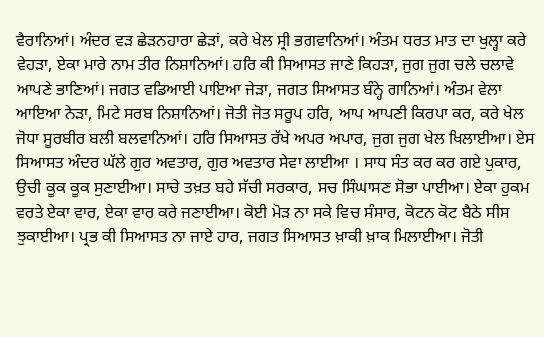ਵੈਰਾਨਿਆਂ। ਅੰਦਰ ਵੜ ਛੇੜਨਹਾਰਾ ਛੇੜਾਂ, ਕਰੇ ਖੇਲ ਸ੍ਰੀ ਭਗਵਾਨਿਆਂ। ਅੰਤਮ ਧਰਤ ਮਾਤ ਦਾ ਖੁਲ੍ਹਾ ਕਰੇ ਵੇਹੜਾ, ਏਕਾ ਮਾਰੇ ਨਾਮ ਤੀਰ ਨਿਸ਼ਾਨਿਆਂ। ਹਰਿ ਕੀ ਸਿਆਸਤ ਜਾਣੇ ਕਿਹੜਾ, ਜੁਗ ਜੁਗ ਚਲੇ ਚਲਾਵੇ ਆਪਣੇ ਭਾਣਿਆਂ। ਜਗਤ ਵਡਿਆਈ ਪਾਇਆ ਜੇੜਾ, ਜਗਤ ਸਿਆਸਤ ਬੰਨ੍ਹੇ ਗਾਨਿਆਂ। ਅੰਤਮ ਵੇਲਾ ਆਇਆ ਨੇੜਾ, ਮਿਟੇ ਸਰਬ ਨਿਸ਼ਾਨਿਆਂ। ਜੋਤੀ ਜੋਤ ਸਰੂਪ ਹਰਿ, ਆਪ ਆਪਣੀ ਕਿਰਪਾ ਕਰ, ਕਰੇ ਖੇਲ ਜੋਧਾ ਸੂਰਬੀਰ ਬਲੀ ਬਲਵਾਨਿਆਂ। ਹਰਿ ਸਿਆਸਤ ਰੱਖੇ ਅਪਰ ਅਪਾਰ, ਜੁਗ ਜੁਗ ਖੇਲ ਖਿਲਾਈਆ। ਏਸ ਸਿਆਸਤ ਅੰਦਰ ਘੱਲੇ ਗੁਰ ਅਵਤਾਰ, ਗੁਰ ਅਵਤਾਰ ਸੇਵਾ ਲਾਈਆ । ਸਾਧ ਸੰਤ ਕਰ ਕਰ ਗਏ ਪੁਕਾਰ, ਉਚੀ ਕੂਕ ਕੂਕ ਸੁਣਾਈਆ। ਸਾਚੇ ਤਖ਼ਤ ਬਹੇ ਸੱਚੀ ਸਰਕਾਰ, ਸਚ ਸਿੰਘਾਸਣ ਸੋਭਾ ਪਾਈਆ। ਏਕਾ ਹੁਕਮ ਵਰਤੇ ਏਕਾ ਵਾਰ, ਏਕਾ ਵਾਰ ਕਰੇ ਜਣਾਈਆ। ਕੋਈ ਮੋੜ ਨਾ ਸਕੇ ਵਿਚ ਸੰਸਾਰ, ਕੋਟਨ ਕੋਟ ਬੈਠੇ ਸੀਸ ਝੁਕਾਈਆ। ਪ੍ਰਭ ਕੀ ਸਿਆਸਤ ਨਾ ਜਾਏ ਹਾਰ, ਜਗਤ ਸਿਆਸਤ ਖ਼ਾਕੀ ਖ਼ਾਕ ਮਿਲਾਈਆ। ਜੋਤੀ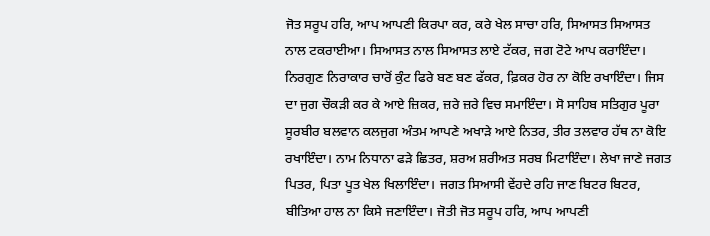ਜੋਤ ਸਰੂਪ ਹਰਿ, ਆਪ ਆਪਣੀ ਕਿਰਪਾ ਕਰ, ਕਰੇ ਖੇਲ ਸਾਚਾ ਹਰਿ, ਸਿਆਸਤ ਸਿਆਸਤ ਨਾਲ ਟਕਰਾਈਆ। ਸਿਆਸਤ ਨਾਲ ਸਿਆਸਤ ਲਾਏ ਟੱਕਰ, ਜਗ ਟੋਟੇ ਆਪ ਕਰਾਇੰਦਾ। ਨਿਰਗੁਣ ਨਿਰਾਕਾਰ ਚਾਰੋਂ ਕੁੰਟ ਫਿਰੇ ਬਣ ਬਣ ਫੱਕਰ, ਫ਼ਿਕਰ ਹੋਰ ਨਾ ਕੋਇ ਰਖਾਇੰਦਾ। ਜਿਸ ਦਾ ਜੁਗ ਚੌਕੜੀ ਕਰ ਕੇ ਆਏ ਜ਼ਿਕਰ, ਜ਼ਰੇ ਜ਼ਰੇ ਵਿਚ ਸਮਾਇੰਦਾ। ਸੋ ਸਾਹਿਬ ਸਤਿਗੁਰ ਪੂਰਾ ਸੂਰਬੀਰ ਬਲਵਾਨ ਕਲਜੁਗ ਅੰਤਮ ਆਪਣੇ ਅਖਾੜੇ ਆਏ ਨਿਤਰ, ਤੀਰ ਤਲਵਾਰ ਹੱਥ ਨਾ ਕੋਇ ਰਖਾਇੰਦਾ। ਨਾਮ ਨਿਧਾਨਾ ਫੜੇ ਛਿਤਰ, ਸ਼ਰਅ ਸ਼ਰੀਅਤ ਸਰਬ ਮਿਟਾਇੰਦਾ। ਲੇਖਾ ਜਾਣੇ ਜਗਤ ਪਿਤਰ, ਪਿਤਾ ਪੂਤ ਖੇਲ ਖਿਲਾਇੰਦਾ। ਜਗਤ ਸਿਆਸੀ ਵੇਂਹਦੇ ਰਹਿ ਜਾਣ ਬਿਟਰ ਬਿਟਰ, ਬੀਤਿਆ ਹਾਲ ਨਾ ਕਿਸੇ ਜਣਾਇੰਦਾ। ਜੋਤੀ ਜੋਤ ਸਰੂਪ ਹਰਿ, ਆਪ ਆਪਣੀ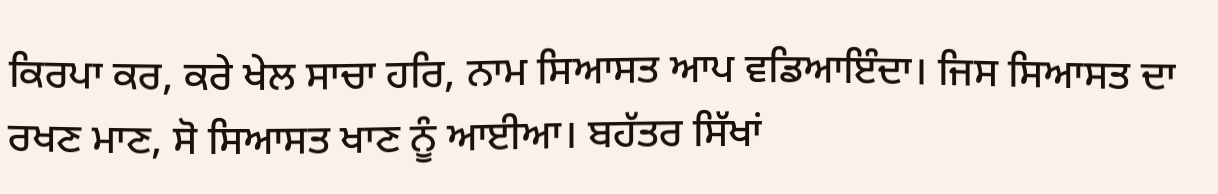ਕਿਰਪਾ ਕਰ, ਕਰੇ ਖੇਲ ਸਾਚਾ ਹਰਿ, ਨਾਮ ਸਿਆਸਤ ਆਪ ਵਡਿਆਇੰਦਾ। ਜਿਸ ਸਿਆਸਤ ਦਾ ਰਖਣ ਮਾਣ, ਸੋ ਸਿਆਸਤ ਖਾਣ ਨੂੰ ਆਈਆ। ਬਹੱਤਰ ਸਿੱਖਾਂ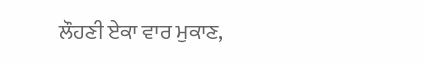ਲੌਹਣੀ ਏਕਾ ਵਾਰ ਮੁਕਾਣ,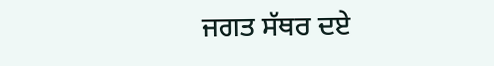ਜਗਤ ਸੱਥਰ ਦਏ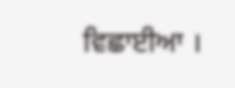ਵਿਛਾਈਆ ।